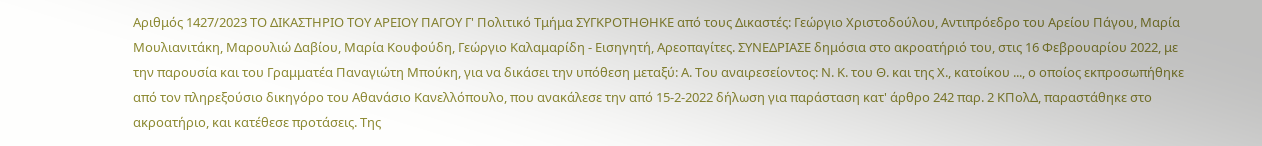Αριθμός 1427/2023 ΤΟ ΔΙΚΑΣΤΗΡΙΟ ΤΟΥ ΑΡΕΙΟΥ ΠΑΓΟΥ Γ' Πολιτικό Τμήμα ΣΥΓΚΡΟΤΗΘΗΚΕ από τους Δικαστές: Γεώργιο Χριστοδούλου, Αντιπρόεδρο του Αρείου Πάγου, Μαρία Μουλιανιτάκη, Μαρουλιώ Δαβίου, Μαρία Κουφούδη, Γεώργιο Καλαμαρίδη - Εισηγητή, Αρεοπαγίτες. ΣΥΝΕΔΡΙΑΣΕ δημόσια στο ακροατήριό του, στις 16 Φεβρουαρίου 2022, με την παρουσία και του Γραμματέα Παναγιώτη Μπούκη, για να δικάσει την υπόθεση μεταξύ: Α. Του αναιρεσείοντος: Ν. Κ. του Θ. και της Χ., κατοίκου ..., ο οποίος εκπροσωπήθηκε από τον πληρεξούσιο δικηγόρο του Αθανάσιο Κανελλόπουλο, που ανακάλεσε την από 15-2-2022 δήλωση για παράσταση κατ' άρθρο 242 παρ. 2 ΚΠολΔ, παραστάθηκε στο ακροατήριο, και κατέθεσε προτάσεις. Της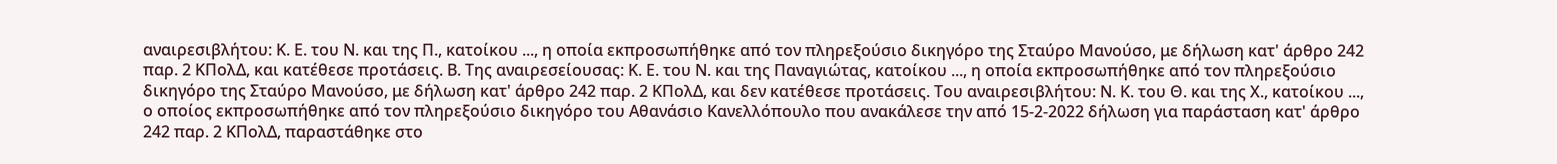αναιρεσιβλήτου: Κ. Ε. του Ν. και της Π., κατοίκου ..., η οποία εκπροσωπήθηκε από τον πληρεξούσιο δικηγόρο της Σταύρο Μανούσο, με δήλωση κατ' άρθρο 242 παρ. 2 ΚΠολΔ, και κατέθεσε προτάσεις. Β. Της αναιρεσείουσας: Κ. Ε. του Ν. και της Παναγιώτας, κατοίκου ..., η οποία εκπροσωπήθηκε από τον πληρεξούσιο δικηγόρο της Σταύρο Μανούσο, με δήλωση κατ' άρθρο 242 παρ. 2 ΚΠολΔ, και δεν κατέθεσε προτάσεις. Του αναιρεσιβλήτου: Ν. Κ. του Θ. και της Χ., κατοίκου ..., ο οποίος εκπροσωπήθηκε από τον πληρεξούσιο δικηγόρο του Αθανάσιο Κανελλόπουλο που ανακάλεσε την από 15-2-2022 δήλωση για παράσταση κατ' άρθρο 242 παρ. 2 ΚΠολΔ, παραστάθηκε στο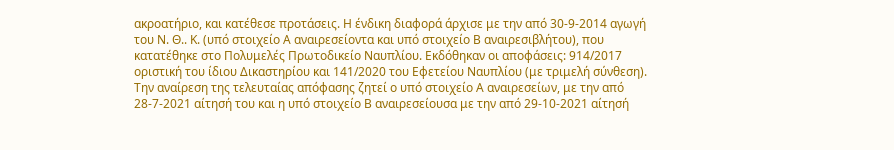ακροατήριο, και κατέθεσε προτάσεις. Η ένδικη διαφορά άρχισε με την από 30-9-2014 αγωγή του Ν. Θ.. Κ. (υπό στοιχείο Α αναιρεσείοντα και υπό στοιχείο Β αναιρεσιβλήτου), που κατατέθηκε στο Πολυμελές Πρωτοδικείο Ναυπλίου. Εκδόθηκαν οι αποφάσεις: 914/2017 οριστική του ίδιου Δικαστηρίου και 141/2020 του Εφετείου Ναυπλίου (με τριμελή σύνθεση). Την αναίρεση της τελευταίας απόφασης ζητεί ο υπό στοιχείο Α αναιρεσείων, με την από 28-7-2021 αίτησή του και η υπό στοιχείο Β αναιρεσείουσα με την από 29-10-2021 αίτησή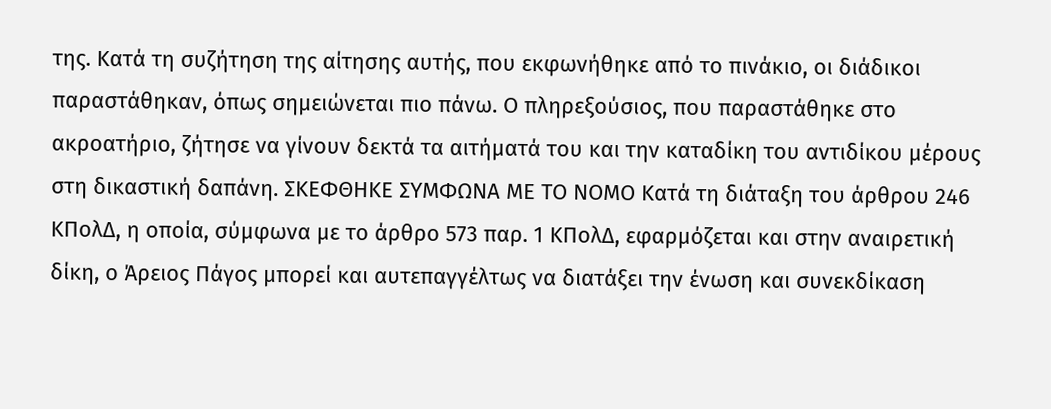της. Κατά τη συζήτηση της αίτησης αυτής, που εκφωνήθηκε από το πινάκιο, οι διάδικοι παραστάθηκαν, όπως σημειώνεται πιο πάνω. Ο πληρεξούσιος, που παραστάθηκε στο ακροατήριο, ζήτησε να γίνουν δεκτά τα αιτήματά του και την καταδίκη του αντιδίκου μέρους στη δικαστική δαπάνη. ΣΚΕΦΘΗΚΕ ΣΥΜΦΩΝΑ ΜΕ ΤΟ ΝΟΜΟ Κατά τη διάταξη του άρθρου 246 ΚΠολΔ, η οποία, σύμφωνα με το άρθρο 573 παρ. 1 ΚΠολΔ, εφαρμόζεται και στην αναιρετική δίκη, ο Άρειος Πάγος μπορεί και αυτεπαγγέλτως να διατάξει την ένωση και συνεκδίκαση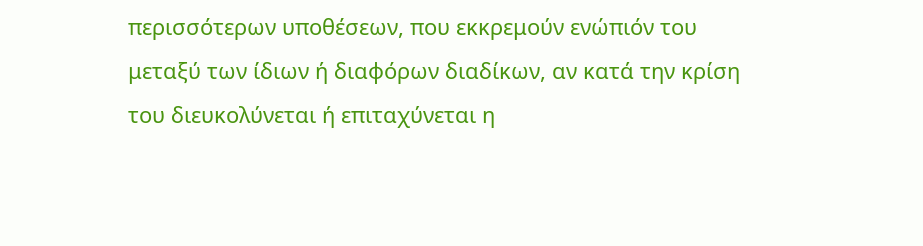περισσότερων υποθέσεων, που εκκρεμούν ενώπιόν του μεταξύ των ίδιων ή διαφόρων διαδίκων, αν κατά την κρίση του διευκολύνεται ή επιταχύνεται η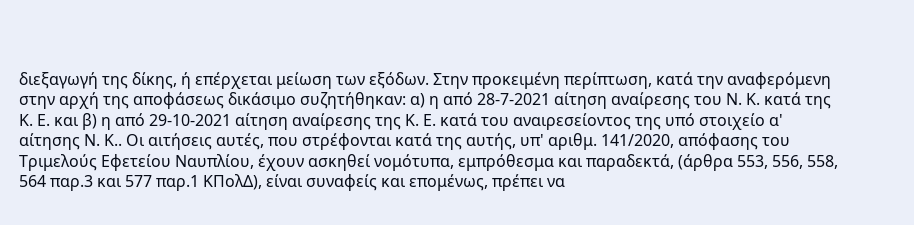διεξαγωγή της δίκης, ή επέρχεται μείωση των εξόδων. Στην προκειμένη περίπτωση, κατά την αναφερόμενη στην αρχή της αποφάσεως δικάσιμο συζητήθηκαν: α) η από 28-7-2021 αίτηση αναίρεσης του Ν. Κ. κατά της Κ. Ε. και β) η από 29-10-2021 αίτηση αναίρεσης της Κ. Ε. κατά του αναιρεσείοντος της υπό στοιχείο α' αίτησης Ν. Κ.. Οι αιτήσεις αυτές, που στρέφονται κατά της αυτής, υπ' αριθμ. 141/2020, απόφασης του Τριμελούς Εφετείου Ναυπλίου, έχουν ασκηθεί νομότυπα, εμπρόθεσμα και παραδεκτά, (άρθρα 553, 556, 558, 564 παρ.3 και 577 παρ.1 ΚΠολΔ), είναι συναφείς και επομένως, πρέπει να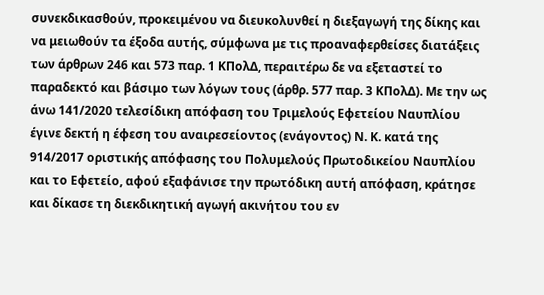συνεκδικασθούν, προκειμένου να διευκολυνθεί η διεξαγωγή της δίκης και να μειωθούν τα έξοδα αυτής, σύμφωνα με τις προαναφερθείσες διατάξεις των άρθρων 246 και 573 παρ. 1 ΚΠολΔ, περαιτέρω δε να εξεταστεί το παραδεκτό και βάσιμο των λόγων τους (άρθρ. 577 παρ. 3 ΚΠολΔ). Με την ως άνω 141/2020 τελεσίδικη απόφαση του Τριμελούς Εφετείου Ναυπλίου έγινε δεκτή η έφεση του αναιρεσείοντος (ενάγοντος) Ν. Κ. κατά της 914/2017 οριστικής απόφασης του Πολυμελούς Πρωτοδικείου Ναυπλίου και το Εφετείο, αφού εξαφάνισε την πρωτόδικη αυτή απόφαση, κράτησε και δίκασε τη διεκδικητική αγωγή ακινήτου του εν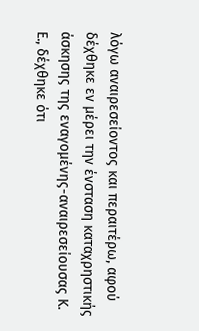λόγω αναιρεσείοντος και περαιτέρω, αφού δέχθηκε εν μέρει την ένσταση καταχρηστικής άσκησης της εναγομένης-αναιρεσείουσας Κ. Ε., δέχθηκε ότι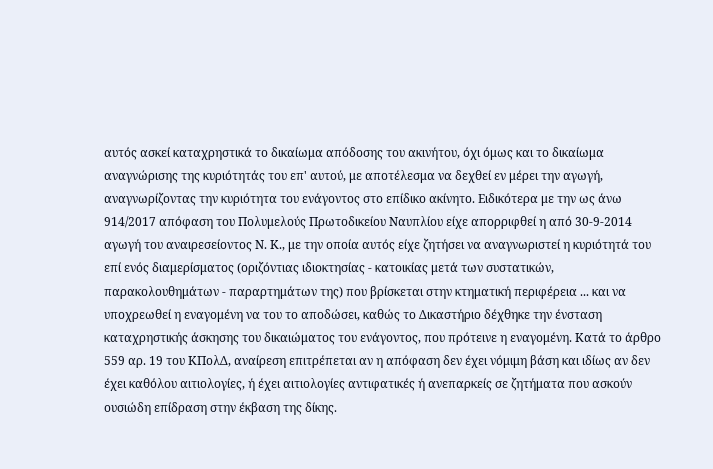αυτός ασκεί καταχρηστικά το δικαίωμα απόδοσης του ακινήτου, όχι όμως και το δικαίωμα αναγνώρισης της κυριότητάς του επ' αυτού, με αποτέλεσμα να δεχθεί εν μέρει την αγωγή, αναγνωρίζοντας την κυριότητα του ενάγοντος στο επίδικο ακίνητο. Ειδικότερα με την ως άνω 914/2017 απόφαση του Πολυμελούς Πρωτοδικείου Ναυπλίου είχε απορριφθεί η από 30-9-2014 αγωγή του αναιρεσείοντος Ν. Κ., με την οποία αυτός είχε ζητήσει να αναγνωριστεί η κυριότητά του επί ενός διαμερίσματος (οριζόντιας ιδιοκτησίας - κατοικίας μετά των συστατικών, παρακολουθημάτων - παραρτημάτων της) που βρίσκεται στην κτηματική περιφέρεια ... και να υποχρεωθεί η εναγομένη να του το αποδώσει, καθώς το Δικαστήριο δέχθηκε την ένσταση καταχρηστικής άσκησης του δικαιώματος του ενάγοντος, που πρότεινε η εναγομένη. Κατά το άρθρο 559 αρ. 19 του ΚΠολΔ, αναίρεση επιτρέπεται αν η απόφαση δεν έχει νόμιμη βάση και ιδίως αν δεν έχει καθόλου αιτιολογίες, ή έχει αιτιολογίες αντιφατικές ή ανεπαρκείς σε ζητήματα που ασκούν ουσιώδη επίδραση στην έκβαση της δίκης.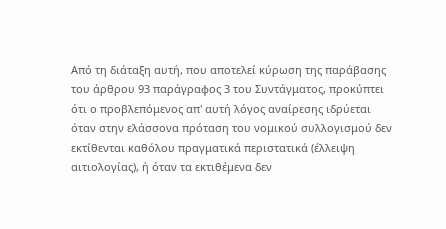Από τη διάταξη αυτή, που αποτελεί κύρωση της παράβασης του άρθρου 93 παράγραφος 3 του Συντάγματος, προκύπτει ότι ο προβλεπόμενος απ' αυτή λόγος αναίρεσης ιδρύεται όταν στην ελάσσονα πρόταση του νομικού συλλογισμού δεν εκτίθενται καθόλου πραγματικά περιστατικά (έλλειψη αιτιολογίας), ή όταν τα εκτιθέμενα δεν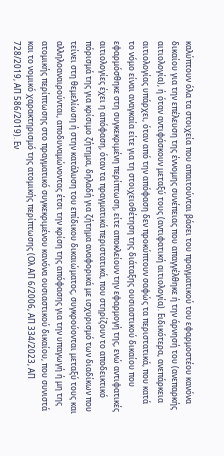καλύπτουν όλα τα στοιχεία που απαιτούνται βάσει του πραγματικού του εφαρμοστέου κανόνα δικαίου για την επέλευση της έννομης συνέπειας που απαγγέλθηκε ή την άρνησή του (ανεπαρκής αιτιολογία), ή όταν αντιφάσκουν μεταξύ τους (αντιφατική αιτιολογία). Ειδικότερα, ανεπάρκεια αιτιολογίας υπάρχει, όταν από την απόφαση δεν προκύπτουν σαφώς τα περιστατικά, που κατά το νόμο είναι αναγκαία είτε για τη στοιχειοθέτηση της διάταξης ουσιαστικού δικαίου που εφαρμόσθηκε στη συγκεκριμένη περίπτωση, είτε αποκλείουν την εφαρμογή της, ενώ αντιφατικές αιτιολογίες έχει η απόφαση, όταν τα πραγματικά περιστατικά, που στηρίζουν το αποδεικτικό πόρισμά της για κρίσιμο ζήτημα, δηλαδή για ζήτημα αναφορικά με ισχυρισμό των διαδίκων που τείνει στη θεμελίωση ή στην κατάλυση του επίδικου δικαιώματος, συγκρούονται μεταξύ τους και αλληλοαναιρούνται, αποδυναμώνοντας έτσι την κρίση της απόφασης για την υπαγωγή ή μη της ατομικής περίπτωσης στο πραγματικό συγκεκριμένου κανόνα ουσιαστικού δικαίου, που συνιστά και το νομικό χαρακτηρισμό της ατομικής περίπτωσης (Ολ ΑΠ 6/2006, ΑΠ 334/2023, ΑΠ 728/2019, ΑΠ 586/2019). Εν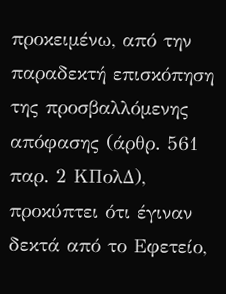προκειμένω, από την παραδεκτή επισκόπηση της προσβαλλόμενης απόφασης (άρθρ. 561 παρ. 2 ΚΠολΔ), προκύπτει ότι έγιναν δεκτά από το Εφετείο,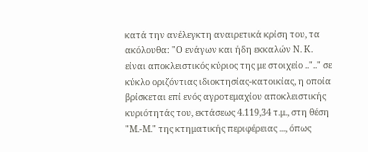κατά την ανέλεγκτη αναιρετικά κρίση του, τα ακόλουθα: "Ο ενάγων και ήδη εκκαλών Ν. Κ. είναι αποκλειστικός κύριος της με στοιχείο ..".." σε κύκλο οριζόντιας ιδιοκτησίας-κατοικίας, η οποία βρίσκεται επί ενός αγροτεμαχίου αποκλειστικής κυριότητάς του, εκτάσεως 4.119,34 τ.μ., στη θέση "Μ.-Μ." της κτηματικής περιφέρειας ..., όπως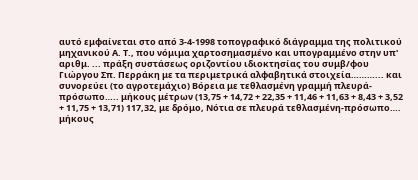αυτό εμφαίνεται στο από 3-4-1998 τοπογραφικό διάγραμμα της πολιτικού μηχανικού Α. Τ., που νόμιμα χαρτοσημασμένο και υπογραμμένο στην υπ' αριθμ. ... πράξη συστάσεως οριζοντίου ιδιοκτησίας του συμβ/φου Γιώργου Σπ. Περράκη με τα περιμετρικά αλφαβητικά στοιχεία………... και συνορεύει (το αγροτεμάχιο) Βόρεια με τεθλασμένη γραμμή πλευρά-πρόσωπο….. μήκους μέτρων (13,75 + 14,72 + 22,35 + 11,46 + 11,63 + 8,43 + 3,52 + 11,75 + 13,71) 117,32, με δρόμο, Νότια σε πλευρά τεθλασμένη-πρόσωπο…. μήκους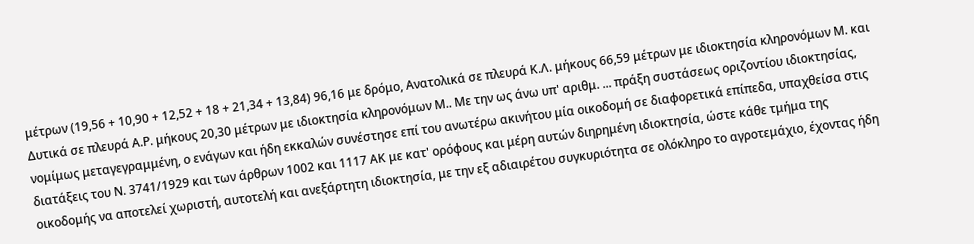μέτρων (19,56 + 10,90 + 12,52 + 18 + 21,34 + 13,84) 96,16 με δρόμο, Ανατολικά σε πλευρά Κ.Λ. μήκους 66,59 μέτρων με ιδιοκτησία κληρονόμων Μ. και Δυτικά σε πλευρά Α.Ρ. μήκους 20,30 μέτρων με ιδιοκτησία κληρονόμων Μ.. Με την ως άνω υπ' αριθμ. ... πράξη συστάσεως οριζοντίου ιδιοκτησίας, νομίμως μεταγεγραμμένη, ο ενάγων και ήδη εκκαλών συνέστησε επί του ανωτέρω ακινήτου μία οικοδομή σε διαφορετικά επίπεδα, υπαχθείσα στις διατάξεις του Ν. 3741/1929 και των άρθρων 1002 και 1117 ΑΚ με κατ' ορόφους και μέρη αυτών διηρημένη ιδιοκτησία, ώστε κάθε τμήμα της οικοδομής να αποτελεί χωριστή, αυτοτελή και ανεξάρτητη ιδιοκτησία, με την εξ αδιαιρέτου συγκυριότητα σε ολόκληρο το αγροτεμάχιο, έχοντας ήδη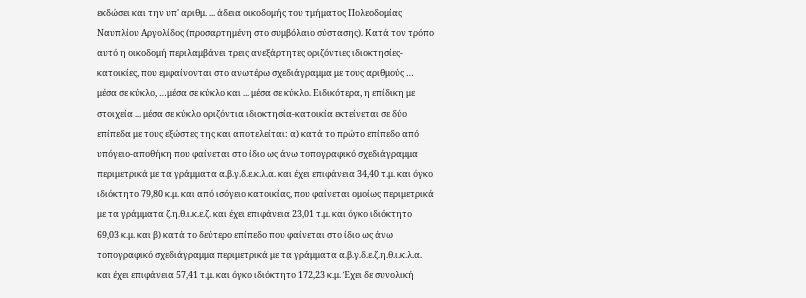εκδώσει και την υπ' αριθμ. ... άδεια οικοδομής του τμήματος Πολεοδομίας Ναυπλίου Αργολίδος (προσαρτημένη στο συμβόλαιο σύστασης). Κατά τον τρόπο αυτό η οικοδομή περιλαμβάνει τρεις ανεξάρτητες οριζόντιες ιδιοκτησίες-κατοικίες, που εμφαίνονται στο ανωτέρω σχεδιάγραμμα με τους αριθμούς … μέσα σε κύκλο, …μέσα σε κύκλο και ... μέσα σε κύκλο. Ειδικότερα, η επίδικη με στοιχεία ... μέσα σε κύκλο οριζόντια ιδιοκτησία-κατοικία εκτείνεται σε δύο επίπεδα με τους εξώστες της και αποτελείται: α) κατά το πρώτο επίπεδο από υπόγειο-αποθήκη που φαίνεται στο ίδιο ως άνω τοπογραφικό σχεδιάγραμμα περιμετρικά με τα γράμματα α.β.γ.δ.ε.κ.λ.α. και έχει επιφάνεια 34,40 τ.μ. και όγκο ιδιόκτητο 79,80 κ.μ. και από ισόγειο κατοικίας, που φαίνεται ομοίως περιμετρικά με τα γράμματα ζ.η.θ.ι.κ.ε.ζ. και έχει επιφάνεια 23,01 τ.μ. και όγκο ιδιόκτητο 69,03 κ.μ. και β) κατά το δεύτερο επίπεδο που φαίνεται στο ίδιο ως άνω τοπογραφικό σχεδιάγραμμα περιμετρικά με τα γράμματα α.β.γ.δ.ε.ζ.η.θ.ι.κ.λ.α. και έχει επιφάνεια 57,41 τ.μ. και όγκο ιδιόκτητο 172,23 κ.μ. Έχει δε συνολική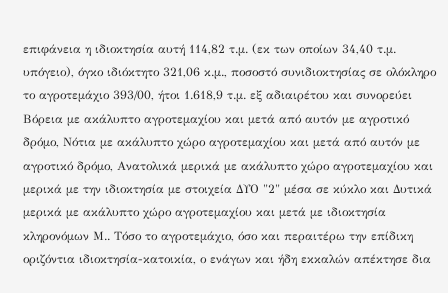επιφάνεια η ιδιοκτησία αυτή 114,82 τ.μ. (εκ των οποίων 34,40 τ.μ. υπόγειο), όγκο ιδιόκτητο 321,06 κ.μ., ποσοστό συνιδιοκτησίας σε ολόκληρο το αγροτεμάχιο 393/00, ήτοι 1.618,9 τ.μ. εξ αδιαιρέτου και συνορεύει Βόρεια με ακάλυπτο αγροτεμαχίου και μετά από αυτόν με αγροτικό δρόμο, Νότια με ακάλυπτο χώρο αγροτεμαχίου και μετά από αυτόν με αγροτικό δρόμο, Ανατολικά μερικά με ακάλυπτο χώρο αγροτεμαχίου και μερικά με την ιδιοκτησία με στοιχεία ΔΥΟ "2" μέσα σε κύκλο και Δυτικά μερικά με ακάλυπτο χώρο αγροτεμαχίου και μετά με ιδιοκτησία κληρονόμων Μ.. Τόσο το αγροτεμάχιο, όσο και περαιτέρω την επίδικη οριζόντια ιδιοκτησία-κατοικία, ο ενάγων και ήδη εκκαλών απέκτησε δια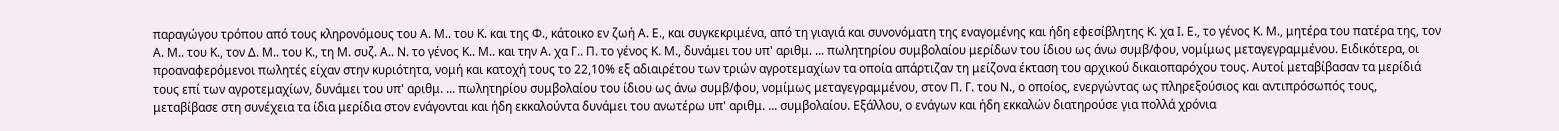παραγώγου τρόπου από τους κληρονόμους του Α. Μ.. του Κ. και της Φ., κάτοικο εν ζωή Α. Ε., και συγκεκριμένα, από τη γιαγιά και συνονόματη της εναγομένης και ήδη εφεσίβλητης Κ. χα Ι. Ε., το γένος Κ. Μ., μητέρα του πατέρα της, τον Α. Μ.. του Κ., τον Δ. Μ.. του Κ., τη Μ. συζ. Α.. Ν. το γένος Κ.. Μ.. και την Α. χα Γ.. Π. το γένος Κ. Μ., δυνάμει του υπ' αριθμ. ... πωλητηρίου συμβολαίου μερίδων του ίδιου ως άνω συμβ/φου, νομίμως μεταγεγραμμένου. Ειδικότερα, οι προαναφερόμενοι πωλητές είχαν στην κυριότητα, νομή και κατοχή τους το 22,10% εξ αδιαιρέτου των τριών αγροτεμαχίων τα οποία απάρτιζαν τη μείζονα έκταση του αρχικού δικαιοπαρόχου τους. Αυτοί μεταβίβασαν τα μερίδιά τους επί των αγροτεμαχίων, δυνάμει του υπ' αριθμ. ... πωλητηρίου συμβολαίου του ίδιου ως άνω συμβ/φου, νομίμως μεταγεγραμμένου, στον Π. Γ. του Ν., ο οποίος, ενεργώντας ως πληρεξούσιος και αντιπρόσωπός τους, μεταβίβασε στη συνέχεια τα ίδια μερίδια στον ενάγονται και ήδη εκκαλούντα δυνάμει του ανωτέρω υπ' αριθμ. ... συμβολαίου. Εξάλλου, ο ενάγων και ήδη εκκαλών διατηρούσε για πολλά χρόνια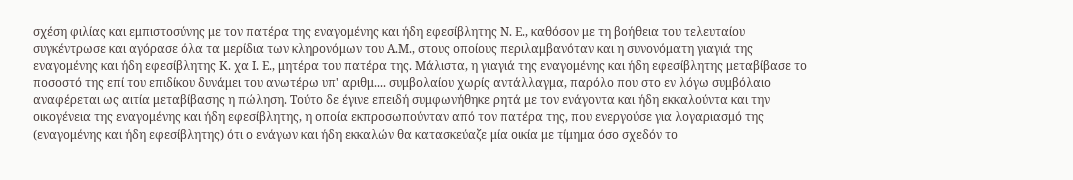σχέση φιλίας και εμπιστοσύνης με τον πατέρα της εναγομένης και ήδη εφεσίβλητης Ν. Ε., καθόσον με τη βοήθεια του τελευταίου συγκέντρωσε και αγόρασε όλα τα μερίδια των κληρονόμων του Α.Μ., στους οποίους περιλαμβανόταν και η συνονόματη γιαγιά της εναγομένης και ήδη εφεσίβλητης Κ. χα Ι. Ε., μητέρα του πατέρα της. Μάλιστα, η γιαγιά της εναγομένης και ήδη εφεσίβλητης μεταβίβασε το ποσοστό της επί του επιδίκου δυνάμει του ανωτέρω υπ' αριθμ.... συμβολαίου χωρίς αντάλλαγμα, παρόλο που στο εν λόγω συμβόλαιο αναφέρεται ως αιτία μεταβίβασης η πώληση. Τούτο δε έγινε επειδή συμφωνήθηκε ρητά με τον ενάγοντα και ήδη εκκαλούντα και την οικογένεια της εναγομένης και ήδη εφεσίβλητης, η οποία εκπροσωπούνταν από τον πατέρα της, που ενεργούσε για λογαριασμό της (εναγομένης και ήδη εφεσίβλητης) ότι ο ενάγων και ήδη εκκαλών θα κατασκεύαζε μία οικία με τίμημα όσο σχεδόν το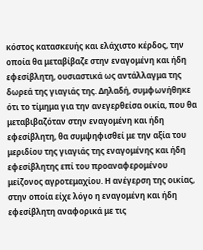κόστος κατασκευής και ελάχιστο κέρδος, την οποία θα μεταβίβαζε στην εναγομένη και ήδη εφεσίβλητη, ουσιαστικά ως αντάλλαγμα της δωρεά της γιαγιάς της. Δηλαδή, συμφωνήθηκε ότι το τίμημα για την ανεγερθείσα οικία, που θα μεταβιβαζόταν στην εναγομένη και ήδη εφεσίβλητη, θα συμψηφισθεί με την αξία του μεριδίου της γιαγιάς της εναγομένης και ήδη εφεσίβλητης επί του προαναφερομένου μείζονος αγροτεμαχίου. Η ανέγερση της οικίας, στην οποία είχε λόγο η εναγομένη και ήδη εφεσίβλητη αναφορικά με τις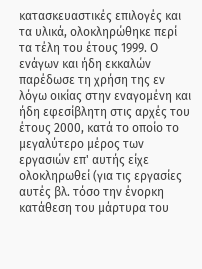κατασκευαστικές επιλογές και τα υλικά, ολοκληρώθηκε περί τα τέλη του έτους 1999. Ο ενάγων και ήδη εκκαλών παρέδωσε τη χρήση της εν λόγω οικίας στην εναγομένη και ήδη εφεσίβλητη στις αρχές του έτους 2000, κατά το οποίο το μεγαλύτερο μέρος των εργασιών επ' αυτής είχε ολοκληρωθεί (για τις εργασίες αυτές βλ. τόσο την ένορκη κατάθεση του μάρτυρα του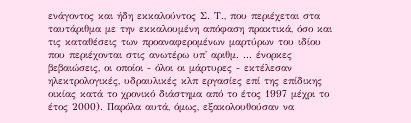ενάγοντος και ήδη εκκαλούντος Σ. Τ., που περιέχεται στα ταυτάριθμα με την εκκαλουμένη απόφαση πρακτικά, όσο και τις καταθέσεις των προαναφερομένων μαρτύρων του ιδίου που περιέχονται στις ανωτέρω υπ' αριθμ. ... ένορκες βεβαιώσεις, οι οποίοι - όλοι οι μάρτυρες - εκτέλεσαν ηλεκτρολογικές, υδραυλικές κλπ εργασίες επί της επίδικης οικίας κατά το χρονικό διάστημα από το έτος 1997 μέχρι το έτος 2000). Παρόλα αυτά, όμως, εξακολουθούσαν να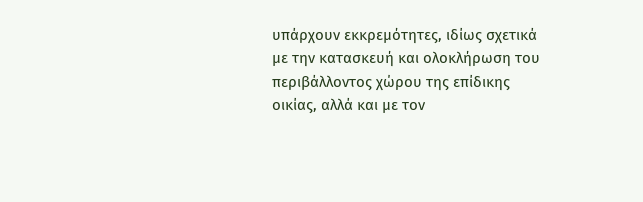υπάρχουν εκκρεμότητες, ιδίως σχετικά με την κατασκευή και ολοκλήρωση του περιβάλλοντος χώρου της επίδικης οικίας, αλλά και με τον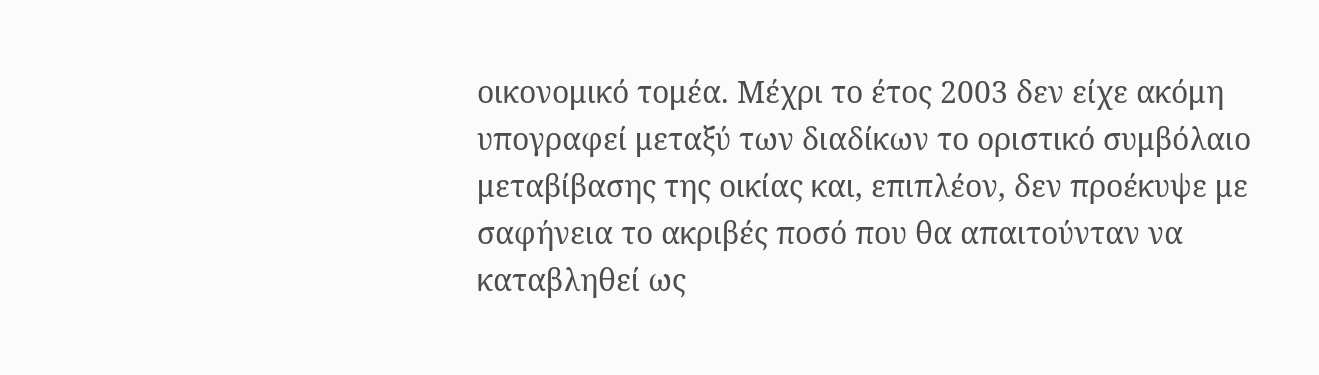οικονομικό τομέα. Μέχρι το έτος 2003 δεν είχε ακόμη υπογραφεί μεταξύ των διαδίκων το οριστικό συμβόλαιο μεταβίβασης της οικίας και, επιπλέον, δεν προέκυψε με σαφήνεια το ακριβές ποσό που θα απαιτούνταν να καταβληθεί ως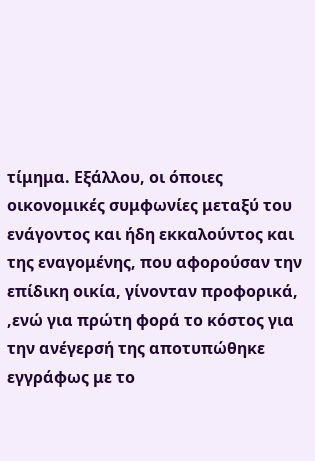τίμημα. Εξάλλου, οι όποιες οικονομικές συμφωνίες μεταξύ του ενάγοντος και ήδη εκκαλούντος και της εναγομένης, που αφορούσαν την επίδικη οικία, γίνονταν προφορικά, ,ενώ για πρώτη φορά το κόστος για την ανέγερσή της αποτυπώθηκε εγγράφως με το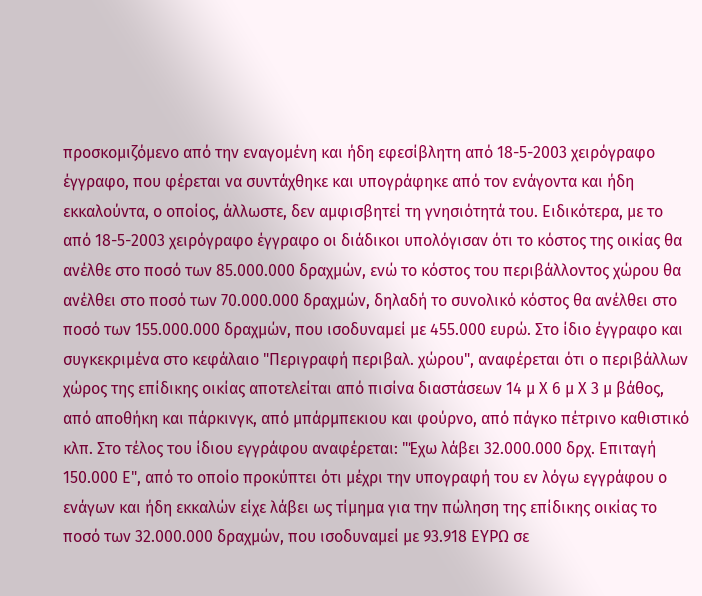προσκομιζόμενο από την εναγομένη και ήδη εφεσίβλητη από 18-5-2003 χειρόγραφο έγγραφο, που φέρεται να συντάχθηκε και υπογράφηκε από τον ενάγοντα και ήδη εκκαλούντα, ο οποίος, άλλωστε, δεν αμφισβητεί τη γνησιότητά του. Ειδικότερα, με το από 18-5-2003 χειρόγραφο έγγραφο οι διάδικοι υπολόγισαν ότι το κόστος της οικίας θα ανέλθε στο ποσό των 85.000.000 δραχμών, ενώ το κόστος του περιβάλλοντος χώρου θα ανέλθει στο ποσό των 70.000.000 δραχμών, δηλαδή το συνολικό κόστος θα ανέλθει στο ποσό των 155.000.000 δραχμών, που ισοδυναμεί με 455.000 ευρώ. Στο ίδιο έγγραφο και συγκεκριμένα στο κεφάλαιο "Περιγραφή περιβαλ. χώρου", αναφέρεται ότι ο περιβάλλων χώρος της επίδικης οικίας αποτελείται από πισίνα διαστάσεων 14 μ Χ 6 μ Χ 3 μ βάθος, από αποθήκη και πάρκινγκ, από μπάρμπεκιου και φούρνο, από πάγκο πέτρινο καθιστικό κλπ. Στο τέλος του ίδιου εγγράφου αναφέρεται: "Έχω λάβει 32.000.000 δρχ. Επιταγή 150.000 Ε", από το οποίο προκύπτει ότι μέχρι την υπογραφή του εν λόγω εγγράφου ο ενάγων και ήδη εκκαλών είχε λάβει ως τίμημα για την πώληση της επίδικης οικίας το ποσό των 32.000.000 δραχμών, που ισοδυναμεί με 93.918 ΕΥΡΩ σε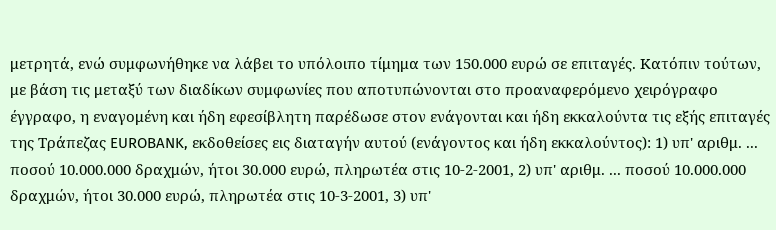μετρητά, ενώ συμφωνήθηκε να λάβει το υπόλοιπο τίμημα των 150.000 ευρώ σε επιταγές. Κατόπιν τούτων, με βάση τις μεταξύ των διαδίκων συμφωνίες που αποτυπώνονται στο προαναφερόμενο χειρόγραφο έγγραφο, η εναγομένη και ήδη εφεσίβλητη παρέδωσε στον ενάγονται και ήδη εκκαλούντα τις εξής επιταγές της Τράπεζας EUROBANK, εκδοθείσες εις διαταγήν αυτού (ενάγοντος και ήδη εκκαλούντος): 1) υπ' αριθμ. ... ποσού 10.000.000 δραχμών, ήτοι 30.000 ευρώ, πληρωτέα στις 10-2-2001, 2) υπ' αριθμ. ... ποσού 10.000.000 δραχμών, ήτοι 30.000 ευρώ, πληρωτέα στις 10-3-2001, 3) υπ'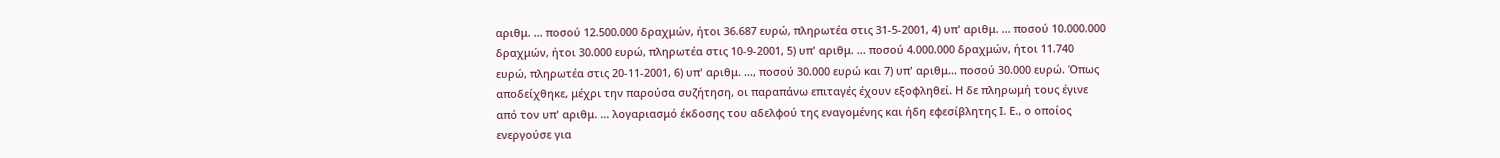αριθμ. ... ποσού 12.500.000 δραχμών, ήτοι 36.687 ευρώ, πληρωτέα στις 31-5-2001, 4) υπ' αριθμ. ... ποσού 10.000.000 δραχμών, ήτοι 30.000 ευρώ, πληρωτέα στις 10-9-2001, 5) υπ' αριθμ. ... ποσού 4.000.000 δραχμών, ήτοι 11.740 ευρώ, πληρωτέα στις 20-11-2001, 6) υπ' αριθμ. ..., ποσού 30.000 ευρώ και 7) υπ' αριθμ... ποσού 30.000 ευρώ. Όπως αποδείχθηκε, μέχρι την παρούσα συζήτηση, οι παραπάνω επιταγές έχουν εξοφληθεί. Η δε πληρωμή τους έγινε από τον υπ' αριθμ. ... λογαριασμό έκδοσης του αδελφού της εναγομένης και ήδη εφεσίβλητης Ι. Ε., ο οποίος ενεργούσε για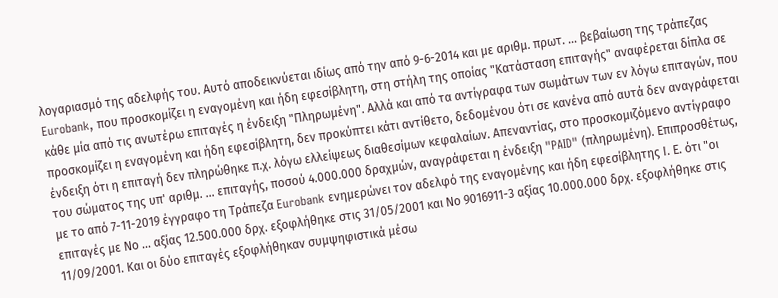λογαριασμό της αδελφής του. Αυτό αποδεικνύεται ιδίως από την από 9-6-2014 και με αριθμ. πρωτ. ... βεβαίωση της τράπεζας Eurobank, που προσκομίζει η εναγομένη και ήδη εφεσίβλητη, στη στήλη της οποίας "Κατάσταση επιταγής" αναφέρεται δίπλα σε κάθε μία από τις ανωτέρω επιταγές η ένδειξη "Πληρωμένη". Αλλά και από τα αντίγραφα των σωμάτων των εν λόγω επιταγών, που προσκομίζει η εναγομένη και ήδη εφεσίβλητη, δεν προκύπτει κάτι αντίθετο, δεδομένου ότι σε κανένα από αυτά δεν αναγράφεται ένδειξη ότι η επιταγή δεν πληρώθηκε π.χ. λόγω ελλείψεως διαθεσίμων κεφαλαίων. Απεναντίας, στο προσκομιζόμενο αντίγραφο του σώματος της υπ' αριθμ. ... επιταγής, ποσού 4.000.000 δραχμών, αναγράφεται η ένδειξη "PAID" (πληρωμένη). Επιπροσθέτως, με το από 7-11-2019 έγγραφο τη Τράπεζα Eurobank ενημερώνει τον αδελφό της εναγομένης και ήδη εφεσίβλητης Ι. Ε. ότι "οι επιταγές με Νο ... αξίας 12.500.000 δρχ. εξοφλήθηκε στις 31/05/2001 και Νο 9016911-3 αξίας 10.000.000 δρχ. εξοφλήθηκε στις 11/09/2001. Και οι δύο επιταγές εξοφλήθηκαν συμψηφιστικά μέσω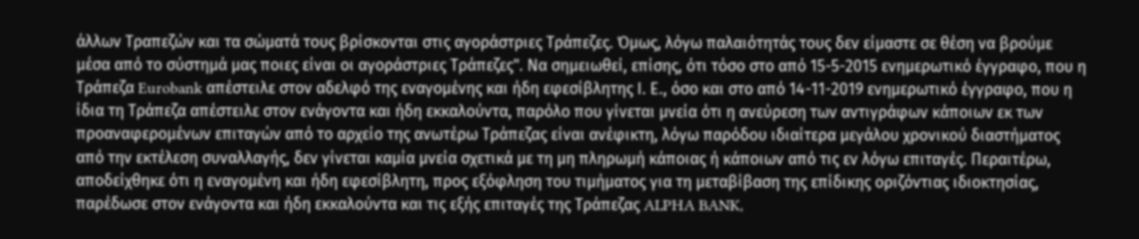άλλων Τραπεζών και τα σώματά τους βρίσκονται στις αγοράστριες Τράπεζες. Όμως, λόγω παλαιότητάς τους δεν είμαστε σε θέση να βρούμε μέσα από το σύστημά μας ποιες είναι οι αγοράστριες Τράπεζες". Να σημειωθεί, επίσης, ότι τόσο στο από 15-5-2015 ενημερωτικό έγγραφο, που η Τράπεζα Eurobank απέστειλε στον αδελφό της εναγομένης και ήδη εφεσίβλητης Ι. Ε., όσο και στο από 14-11-2019 ενημερωτικό έγγραφο, που η ίδια τη Τράπεζα απέστειλε στον ενάγοντα και ήδη εκκαλούντα, παρόλο που γίνεται μνεία ότι η ανεύρεση των αντιγράφων κάποιων εκ των προαναφερομένων επιταγών από το αρχείο της ανωτέρω Τράπεζας είναι ανέφικτη, λόγω παρόδου ιδιαίτερα μεγάλου χρονικού διαστήματος από την εκτέλεση συναλλαγής, δεν γίνεται καμία μνεία σχετικά με τη μη πληρωμή κάποιας ή κάποιων από τις εν λόγω επιταγές. Περαιτέρω, αποδείχθηκε ότι η εναγομένη και ήδη εφεσίβλητη, προς εξόφληση του τιμήματος για τη μεταβίβαση της επίδικης οριζόντιας ιδιοκτησίας, παρέδωσε στον ενάγοντα και ήδη εκκαλούντα και τις εξής επιταγές της Τράπεζας ALPHA BANK,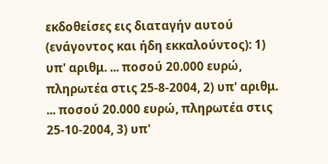εκδοθείσες εις διαταγήν αυτού (ενάγοντος και ήδη εκκαλούντος): 1) υπ' αριθμ. ... ποσού 20.000 ευρώ, πληρωτέα στις 25-8-2004, 2) υπ' αριθμ. ... ποσού 20.000 ευρώ, πληρωτέα στις 25-10-2004, 3) υπ'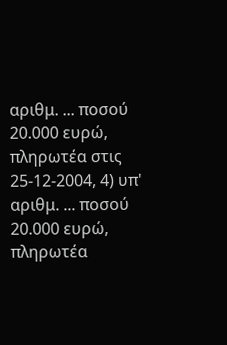αριθμ. ... ποσού 20.000 ευρώ, πληρωτέα στις 25-12-2004, 4) υπ' αριθμ. ... ποσού 20.000 ευρώ, πληρωτέα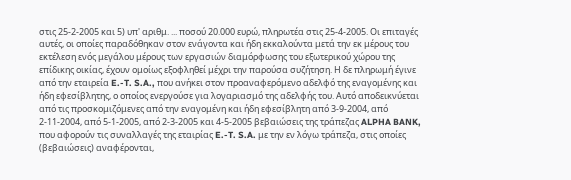στις 25-2-2005 και 5) υπ' αριθμ. ... ποσού 20.000 ευρώ, πληρωτέα στις 25-4-2005. Οι επιταγές αυτές, οι οποίες παραδόθηκαν στον ενάγοντα και ήδη εκκαλούντα μετά την εκ μέρους του εκτέλεση ενός μεγάλου μέρους των εργασιών διαμόρφωσης του εξωτερικού χώρου της επίδικης οικίας, έχουν ομοίως εξοφληθεί μέχρι την παρούσα συζήτηση. Η δε πληρωμή έγινε από την εταιρεία E.-T. S.A., που ανήκει στον προαναφερόμενο αδελφό της εναγομένης και ήδη εφεσίβλητης, ο οποίος ενεργούσε για λογαριασμό της αδελφής του. Αυτό αποδεικνύεται από τις προσκομιζόμενες από την εναγομένη και ήδη εφεσίβλητη από 3-9-2004, από 2-11-2004, από 5-1-2005, από 2-3-2005 και 4-5-2005 βεβαιώσεις της τράπεζας ALPHA BANK, που αφορούν τις συναλλαγές της εταιρίας E.-T. S.A. με την εν λόγω τράπεζα, στις οποίες (βεβαιώσεις) αναφέρονται,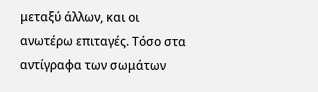μεταξύ άλλων, και οι ανωτέρω επιταγές. Τόσο στα αντίγραφα των σωμάτων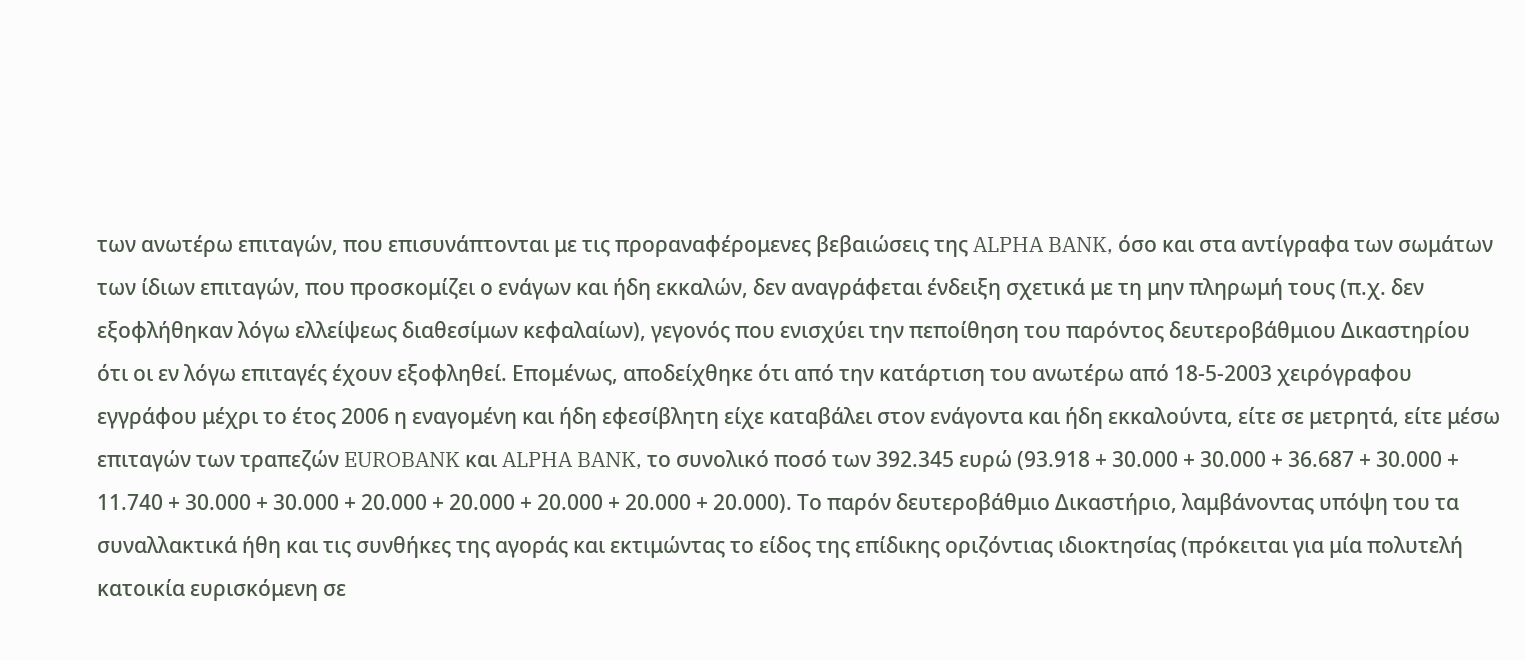των ανωτέρω επιταγών, που επισυνάπτονται με τις προραναφέρομενες βεβαιώσεις της ALPHA BANK, όσο και στα αντίγραφα των σωμάτων των ίδιων επιταγών, που προσκομίζει ο ενάγων και ήδη εκκαλών, δεν αναγράφεται ένδειξη σχετικά με τη μην πληρωμή τους (π.χ. δεν εξοφλήθηκαν λόγω ελλείψεως διαθεσίμων κεφαλαίων), γεγονός που ενισχύει την πεποίθηση του παρόντος δευτεροβάθμιου Δικαστηρίου ότι οι εν λόγω επιταγές έχουν εξοφληθεί. Επομένως, αποδείχθηκε ότι από την κατάρτιση του ανωτέρω από 18-5-2003 χειρόγραφου εγγράφου μέχρι το έτος 2006 η εναγομένη και ήδη εφεσίβλητη είχε καταβάλει στον ενάγοντα και ήδη εκκαλούντα, είτε σε μετρητά, είτε μέσω επιταγών των τραπεζών EUROBANK και ALPHA BANK, το συνολικό ποσό των 392.345 ευρώ (93.918 + 30.000 + 30.000 + 36.687 + 30.000 + 11.740 + 30.000 + 30.000 + 20.000 + 20.000 + 20.000 + 20.000 + 20.000). Το παρόν δευτεροβάθμιο Δικαστήριο, λαμβάνοντας υπόψη του τα συναλλακτικά ήθη και τις συνθήκες της αγοράς και εκτιμώντας το είδος της επίδικης οριζόντιας ιδιοκτησίας (πρόκειται για μία πολυτελή κατοικία ευρισκόμενη σε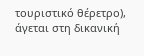τουριστικό θέρετρο), άγεται στη δικανική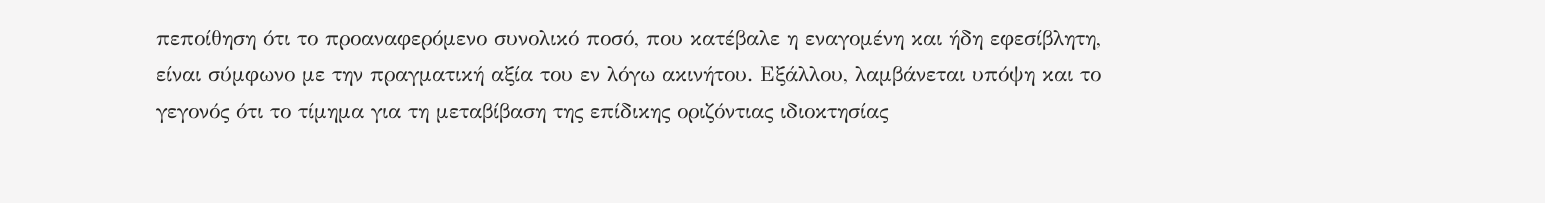πεποίθηση ότι το προαναφερόμενο συνολικό ποσό, που κατέβαλε η εναγομένη και ήδη εφεσίβλητη, είναι σύμφωνο με την πραγματική αξία του εν λόγω ακινήτου. Εξάλλου, λαμβάνεται υπόψη και το γεγονός ότι το τίμημα για τη μεταβίβαση της επίδικης οριζόντιας ιδιοκτησίας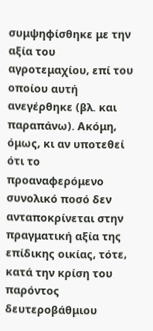συμψηφίσθηκε με την αξία του αγροτεμαχίου, επί του οποίου αυτή ανεγέρθηκε (βλ. και παραπάνω). Ακόμη, όμως, κι αν υποτεθεί ότι το προαναφερόμενο συνολικό ποσό δεν ανταποκρίνεται στην πραγματική αξία της επίδικης οικίας, τότε, κατά την κρίση του παρόντος δευτεροβάθμιου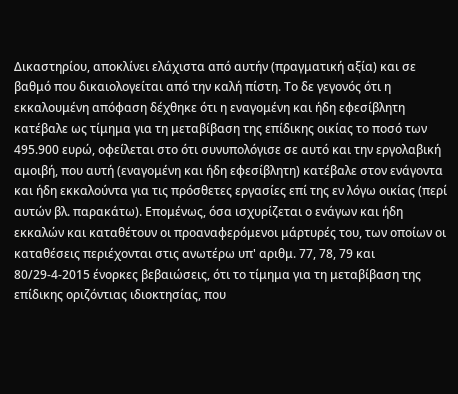Δικαστηρίου, αποκλίνει ελάχιστα από αυτήν (πραγματική αξία) και σε βαθμό που δικαιολογείται από την καλή πίστη. Το δε γεγονός ότι η εκκαλουμένη απόφαση δέχθηκε ότι η εναγομένη και ήδη εφεσίβλητη κατέβαλε ως τίμημα για τη μεταβίβαση της επίδικης οικίας το ποσό των 495.900 ευρώ, οφείλεται στο ότι συνυπολόγισε σε αυτό και την εργολαβική αμοιβή, που αυτή (εναγομένη και ήδη εφεσίβλητη) κατέβαλε στον ενάγοντα και ήδη εκκαλούντα για τις πρόσθετες εργασίες επί της εν λόγω οικίας (περί αυτών βλ. παρακάτω). Επομένως, όσα ισχυρίζεται ο ενάγων και ήδη εκκαλών και καταθέτουν οι προαναφερόμενοι μάρτυρές του, των οποίων οι καταθέσεις περιέχονται στις ανωτέρω υπ' αριθμ. 77, 78, 79 και 80/29-4-2015 ένορκες βεβαιώσεις, ότι το τίμημα για τη μεταβίβαση της επίδικης οριζόντιας ιδιοκτησίας, που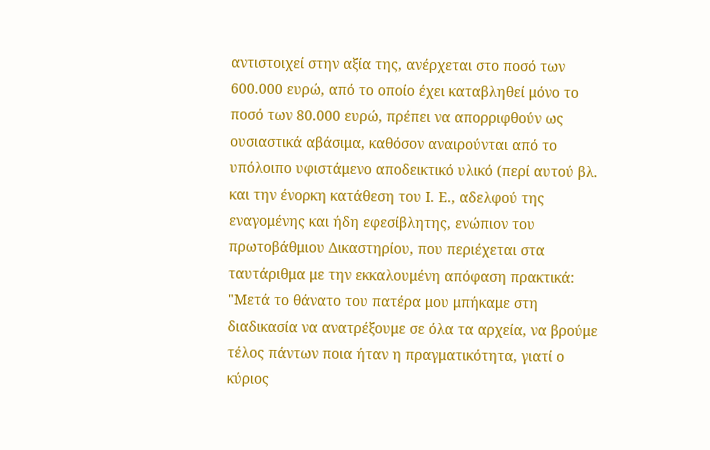αντιστοιχεί στην αξία της, ανέρχεται στο ποσό των 600.000 ευρώ, από το οποίο έχει καταβληθεί μόνο το ποσό των 80.000 ευρώ, πρέπει να απορριφθούν ως ουσιαστικά αβάσιμα, καθόσον αναιρούνται από το υπόλοιπο υφιστάμενο αποδεικτικό υλικό (περί αυτού βλ. και την ένορκη κατάθεση του Ι. Ε., αδελφού της εναγομένης και ήδη εφεσίβλητης, ενώπιον του πρωτοβάθμιου Δικαστηρίου, που περιέχεται στα ταυτάριθμα με την εκκαλουμένη απόφαση πρακτικά: "Μετά το θάνατο του πατέρα μου μπήκαμε στη διαδικασία να ανατρέξουμε σε όλα τα αρχεία, να βρούμε τέλος πάντων ποια ήταν η πραγματικότητα, γιατί ο κύριος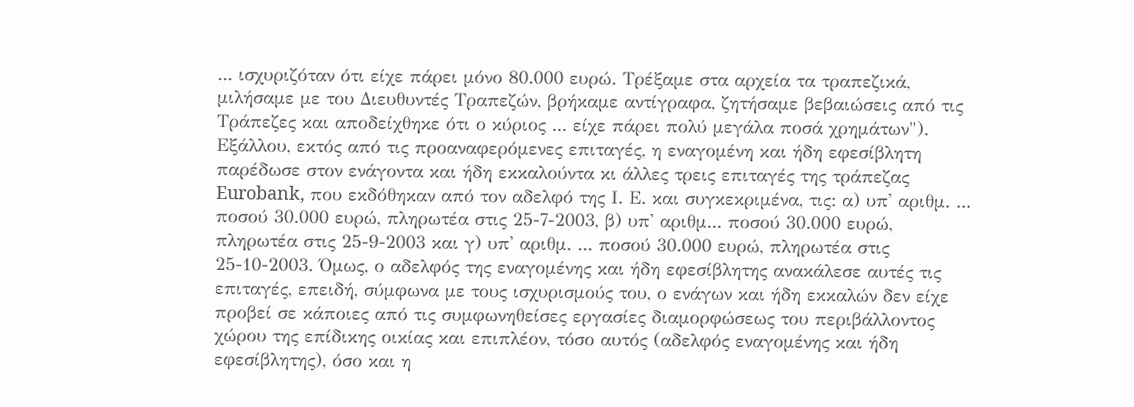... ισχυριζόταν ότι είχε πάρει μόνο 80.000 ευρώ. Τρέξαμε στα αρχεία τα τραπεζικά, μιλήσαμε με του Διευθυντές Τραπεζών, βρήκαμε αντίγραφα, ζητήσαμε βεβαιώσεις από τις Τράπεζες και αποδείχθηκε ότι ο κύριος ... είχε πάρει πολύ μεγάλα ποσά χρημάτων"). Εξάλλου, εκτός από τις προαναφερόμενες επιταγές, η εναγομένη και ήδη εφεσίβλητη παρέδωσε στον ενάγοντα και ήδη εκκαλούντα κι άλλες τρεις επιταγές της τράπεζας Eurobank, που εκδόθηκαν από τον αδελφό της Ι. Ε. και συγκεκριμένα, τις: α) υπ' αριθμ. ... ποσού 30.000 ευρώ, πληρωτέα στις 25-7-2003, β) υπ' αριθμ... ποσού 30.000 ευρώ, πληρωτέα στις 25-9-2003 και γ) υπ' αριθμ. ... ποσού 30.000 ευρώ, πληρωτέα στις 25-10-2003. Όμως, ο αδελφός της εναγομένης και ήδη εφεσίβλητης ανακάλεσε αυτές τις επιταγές, επειδή, σύμφωνα με τους ισχυρισμούς του, ο ενάγων και ήδη εκκαλών δεν είχε προβεί σε κάποιες από τις συμφωνηθείσες εργασίες διαμορφώσεως του περιβάλλοντος χώρου της επίδικης οικίας και επιπλέον, τόσο αυτός (αδελφός εναγομένης και ήδη εφεσίβλητης), όσο και η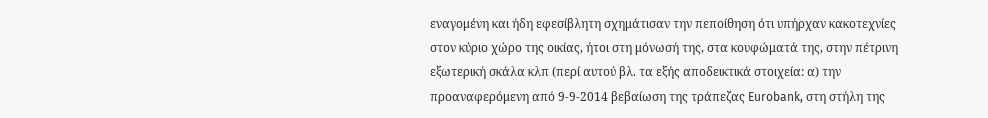εναγομένη και ήδη εφεσίβλητη σχημάτισαν την πεποίθηση ότι υπήρχαν κακοτεχνίες στον κύριο χώρο της οικίας, ήτοι στη μόνωσή της, στα κουφώματά της, στην πέτρινη εξωτερική σκάλα κλπ (περί αυτού βλ. τα εξής αποδεικτικά στοιχεία: α) την προαναφερόμενη από 9-9-2014 βεβαίωση της τράπεζας Eurobank, στη στήλη της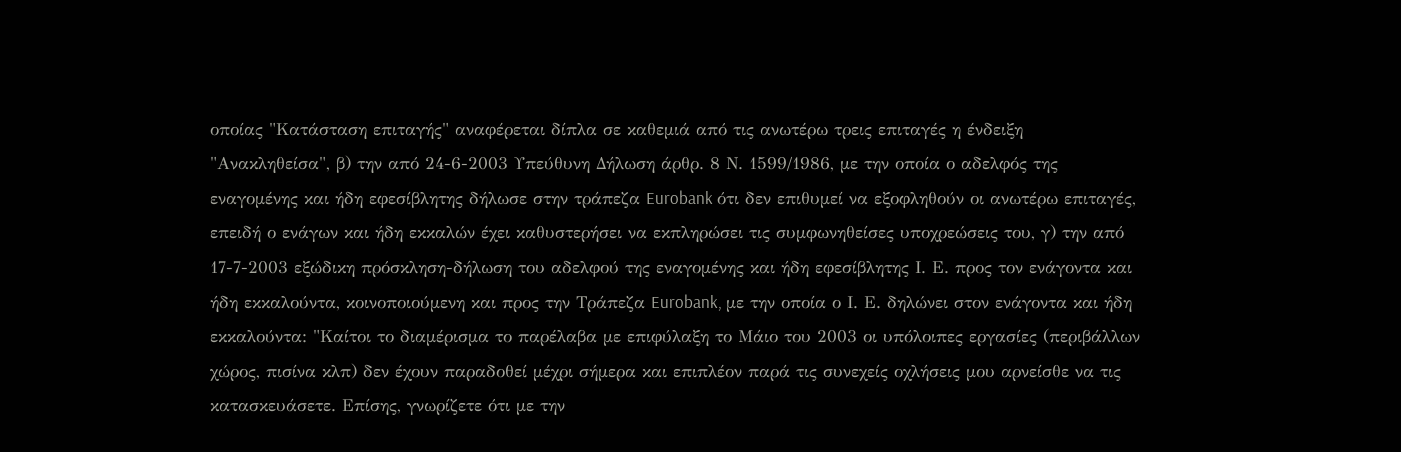οποίας "Κατάσταση επιταγής" αναφέρεται δίπλα σε καθεμιά από τις ανωτέρω τρεις επιταγές η ένδειξη "Ανακληθείσα", β) την από 24-6-2003 Υπεύθυνη Δήλωση άρθρ. 8 Ν. 1599/1986, με την οποία ο αδελφός της εναγομένης και ήδη εφεσίβλητης δήλωσε στην τράπεζα Eurobank ότι δεν επιθυμεί να εξοφληθούν οι ανωτέρω επιταγές, επειδή ο ενάγων και ήδη εκκαλών έχει καθυστερήσει να εκπληρώσει τις συμφωνηθείσες υποχρεώσεις του, γ) την από 17-7-2003 εξώδικη πρόσκληση-δήλωση του αδελφού της εναγομένης και ήδη εφεσίβλητης Ι. Ε. προς τον ενάγοντα και ήδη εκκαλούντα, κοινοποιούμενη και προς την Τράπεζα Eurobank, με την οποία ο Ι. Ε. δηλώνει στον ενάγοντα και ήδη εκκαλούντα: "Καίτοι το διαμέρισμα το παρέλαβα με επιφύλαξη το Μάιο του 2003 οι υπόλοιπες εργασίες (περιβάλλων χώρος, πισίνα κλπ) δεν έχουν παραδοθεί μέχρι σήμερα και επιπλέον παρά τις συνεχείς οχλήσεις μου αρνείσθε να τις κατασκευάσετε. Επίσης, γνωρίζετε ότι με την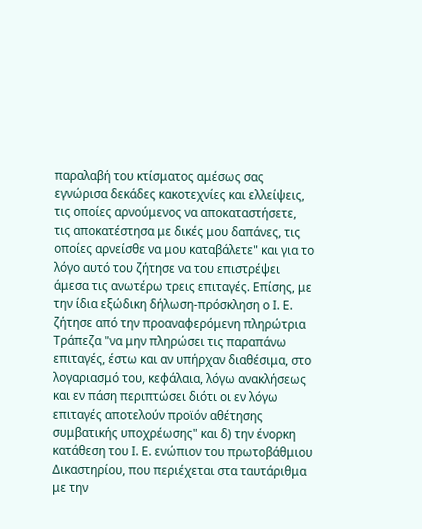παραλαβή του κτίσματος αμέσως σας εγνώρισα δεκάδες κακοτεχνίες και ελλείψεις, τις οποίες αρνούμενος να αποκαταστήσετε, τις αποκατέστησα με δικές μου δαπάνες, τις οποίες αρνείσθε να μου καταβάλετε" και για το λόγο αυτό του ζήτησε να του επιστρέψει άμεσα τις ανωτέρω τρεις επιταγές. Επίσης, με την ίδια εξώδικη δήλωση-πρόσκληση ο Ι. Ε. ζήτησε από την προαναφερόμενη πληρώτρια Τράπεζα "να μην πληρώσει τις παραπάνω επιταγές, έστω και αν υπήρχαν διαθέσιμα, στο λογαριασμό του, κεφάλαια, λόγω ανακλήσεως και εν πάση περιπτώσει διότι οι εν λόγω επιταγές αποτελούν προϊόν αθέτησης συμβατικής υποχρέωσης" και δ) την ένορκη κατάθεση του Ι. Ε. ενώπιον του πρωτοβάθμιου Δικαστηρίου, που περιέχεται στα ταυτάριθμα με την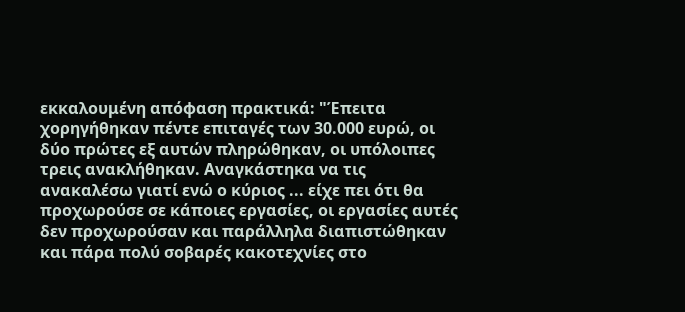εκκαλουμένη απόφαση πρακτικά: "Έπειτα χορηγήθηκαν πέντε επιταγές των 30.000 ευρώ, οι δύο πρώτες εξ αυτών πληρώθηκαν, οι υπόλοιπες τρεις ανακλήθηκαν. Αναγκάστηκα να τις ανακαλέσω γιατί ενώ ο κύριος ... είχε πει ότι θα προχωρούσε σε κάποιες εργασίες, οι εργασίες αυτές δεν προχωρούσαν και παράλληλα διαπιστώθηκαν και πάρα πολύ σοβαρές κακοτεχνίες στο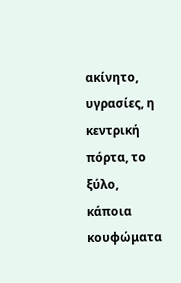ακίνητο, υγρασίες, η κεντρική πόρτα, το ξύλο, κάποια κουφώματα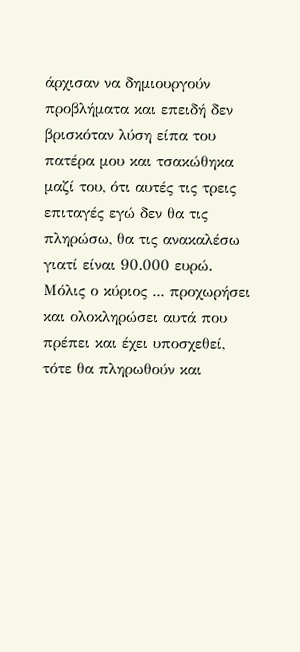άρχισαν να δημιουργούν προβλήματα και επειδή δεν βρισκόταν λύση είπα του πατέρα μου και τσακώθηκα μαζί του, ότι αυτές τις τρεις επιταγές εγώ δεν θα τις πληρώσω, θα τις ανακαλέσω γιατί είναι 90.000 ευρώ. Μόλις ο κύριος ... προχωρήσει και ολοκληρώσει αυτά που πρέπει και έχει υποσχεθεί, τότε θα πληρωθούν και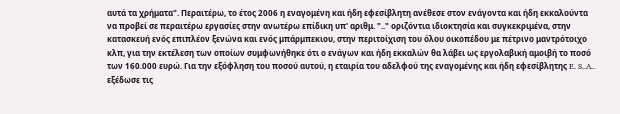αυτά τα χρήματα". Περαιτέρω, το έτος 2006 η εναγομένη και ήδη εφεσίβλητη ανέθεσε στον ενάγοντα και ήδη εκκαλούντα να προβεί σε περαιτέρω εργασίες στην ανωτέρω επίδικη υπ' αριθμ. ".." οριζόντια ιδιοκτησία και συγκεκριμένα, στην κατασκευή ενός επιπλέον ξενώνα και ενός μπάρμπεκιου, στην περιτοίχιση του όλου οικοπέδου με πέτρινο μαντρότοιχο κλπ, για την εκτέλεση των οποίων συμφωνήθηκε ότι ο ενάγων και ήδη εκκαλών θα λάβει ως εργολαβική αμοιβή το ποσό των 160.000 ευρώ. Για την εξόφληση του ποσού αυτού, η εταιρία του αδελφού της εναγομένης και ήδη εφεσίβλητης E. S..A.. εξέδωσε τις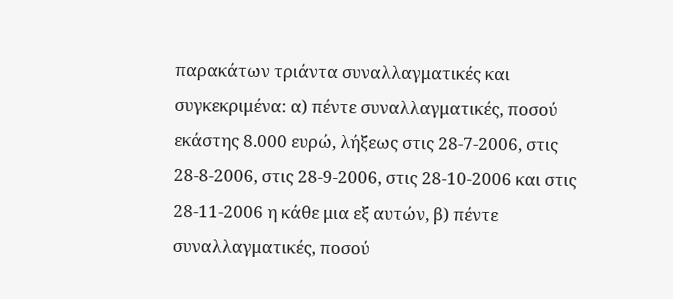παρακάτων τριάντα συναλλαγματικές και συγκεκριμένα: α) πέντε συναλλαγματικές, ποσού εκάστης 8.000 ευρώ, λήξεως στις 28-7-2006, στις 28-8-2006, στις 28-9-2006, στις 28-10-2006 και στις 28-11-2006 η κάθε μια εξ αυτών, β) πέντε συναλλαγματικές, ποσού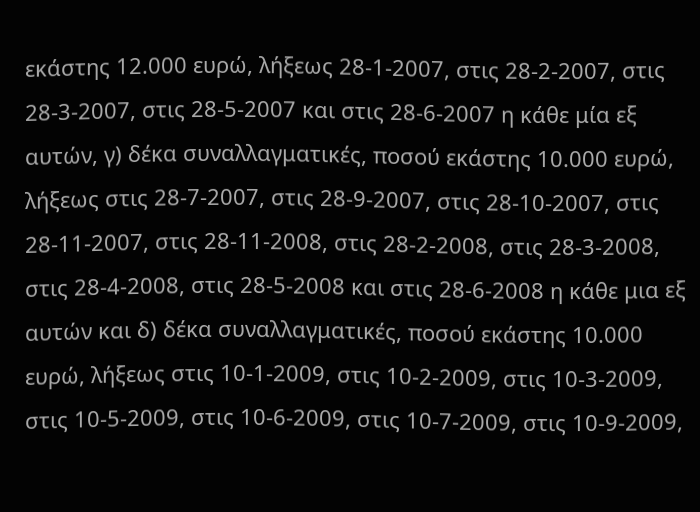εκάστης 12.000 ευρώ, λήξεως 28-1-2007, στις 28-2-2007, στις 28-3-2007, στις 28-5-2007 και στις 28-6-2007 η κάθε μία εξ αυτών, γ) δέκα συναλλαγματικές, ποσού εκάστης 10.000 ευρώ, λήξεως στις 28-7-2007, στις 28-9-2007, στις 28-10-2007, στις 28-11-2007, στις 28-11-2008, στις 28-2-2008, στις 28-3-2008, στις 28-4-2008, στις 28-5-2008 και στις 28-6-2008 η κάθε μια εξ αυτών και δ) δέκα συναλλαγματικές, ποσού εκάστης 10.000 ευρώ, λήξεως στις 10-1-2009, στις 10-2-2009, στις 10-3-2009, στις 10-5-2009, στις 10-6-2009, στις 10-7-2009, στις 10-9-2009,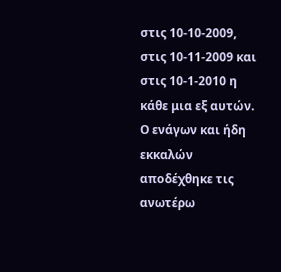στις 10-10-2009, στις 10-11-2009 και στις 10-1-2010 η κάθε μια εξ αυτών. Ο ενάγων και ήδη εκκαλών αποδέχθηκε τις ανωτέρω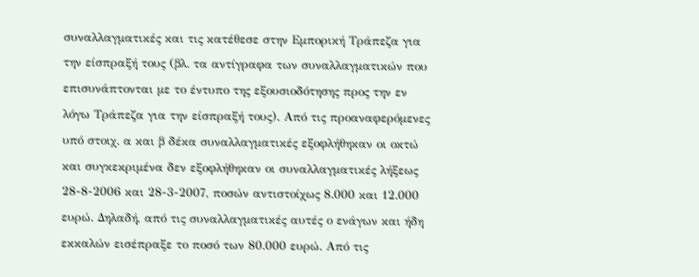συναλλαγματικές και τις κατέθεσε στην Εμπορική Τράπεζα για την είσπραξή τους (βλ. τα αντίγραφα των συναλλαγματικών που επισυνάπτονται με το έντυπο της εξουσιοδότησης προς την εν λόγω Τράπεζα για την είσπραξή τους). Από τις προαναφερόμενες υπό στοιχ. α και β δέκα συναλλαγματικές εξοφλήθηκαν οι οκτώ και συγκεκριμένα δεν εξοφλήθηκαν οι συναλλαγματικές λήξεως 28-8-2006 και 28-3-2007, ποσών αντιστοίχως 8.000 και 12.000 ευρώ. Δηλαδή, από τις συναλλαγματικές αυτές ο ενάγων και ήδη εκκαλών εισέπραξε το ποσό των 80.000 ευρώ. Από τις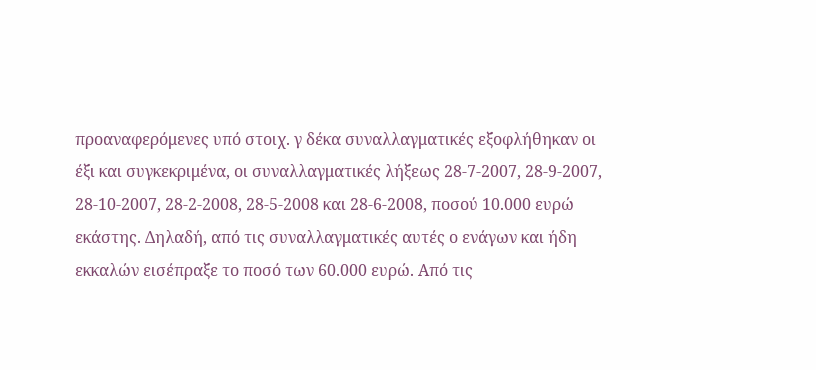προαναφερόμενες υπό στοιχ. γ δέκα συναλλαγματικές εξοφλήθηκαν οι έξι και συγκεκριμένα, οι συναλλαγματικές λήξεως 28-7-2007, 28-9-2007, 28-10-2007, 28-2-2008, 28-5-2008 και 28-6-2008, ποσού 10.000 ευρώ εκάστης. Δηλαδή, από τις συναλλαγματικές αυτές ο ενάγων και ήδη εκκαλών εισέπραξε το ποσό των 60.000 ευρώ. Από τις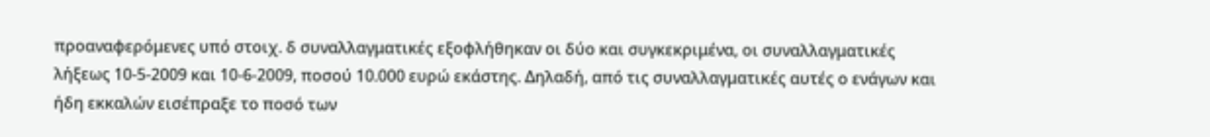προαναφερόμενες υπό στοιχ. δ συναλλαγματικές εξοφλήθηκαν οι δύο και συγκεκριμένα, οι συναλλαγματικές λήξεως 10-5-2009 και 10-6-2009, ποσού 10.000 ευρώ εκάστης. Δηλαδή, από τις συναλλαγματικές αυτές ο ενάγων και ήδη εκκαλών εισέπραξε το ποσό των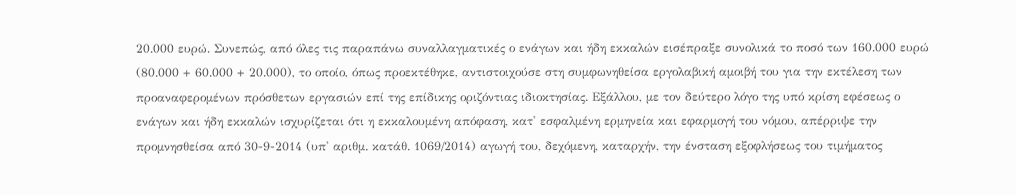20.000 ευρώ. Συνεπώς, από όλες τις παραπάνω συναλλαγματικές ο ενάγων και ήδη εκκαλών εισέπραξε συνολικά το ποσό των 160.000 ευρώ (80.000 + 60.000 + 20.000), το οποίο, όπως προεκτέθηκε, αντιστοιχούσε στη συμφωνηθείσα εργολαβική αμοιβή του για την εκτέλεση των προαναφερομένων πρόσθετων εργασιών επί της επίδικης οριζόντιας ιδιοκτησίας. Εξάλλου, με τον δεύτερο λόγο της υπό κρίση εφέσεως ο ενάγων και ήδη εκκαλών ισχυρίζεται ότι η εκκαλουμένη απόφαση, κατ' εσφαλμένη ερμηνεία και εφαρμογή του νόμου, απέρριψε την προμνησθείσα από 30-9-2014 (υπ' αριθμ. κατάθ. 1069/2014) αγωγή του, δεχόμενη, καταρχήν, την ένσταση εξοφλήσεως του τιμήματος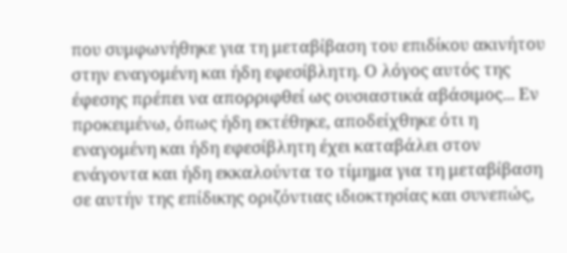που συμφωνήθηκε για τη μεταβίβαση του επιδίκου ακινήτου στην εναγομένη και ήδη εφεσίβλητη. Ο λόγος αυτός της έφεσης πρέπει να απορριφθεί ως ουσιαστικά αβάσιμος... Εν προκειμένω, όπως ήδη εκτέθηκε, αποδείχθηκε ότι η εναγομένη και ήδη εφεσίβλητη έχει καταβάλει στον ενάγοντα και ήδη εκκαλούντα το τίμημα για τη μεταβίβαση σε αυτήν της επίδικης οριζόντιας ιδιοκτησίας και συνεπώς,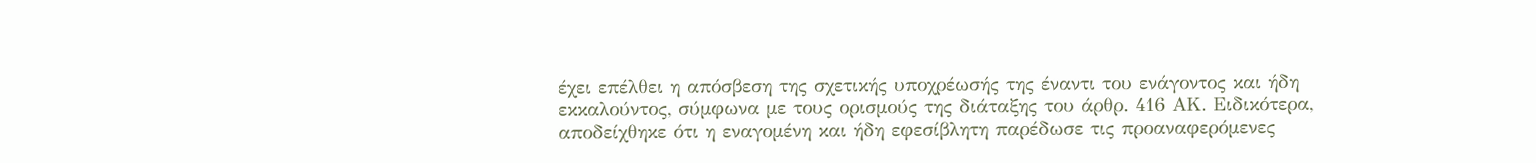έχει επέλθει η απόσβεση της σχετικής υποχρέωσής της έναντι του ενάγοντος και ήδη εκκαλούντος, σύμφωνα με τους ορισμούς της διάταξης του άρθρ. 416 ΑΚ. Ειδικότερα, αποδείχθηκε ότι η εναγομένη και ήδη εφεσίβλητη παρέδωσε τις προαναφερόμενες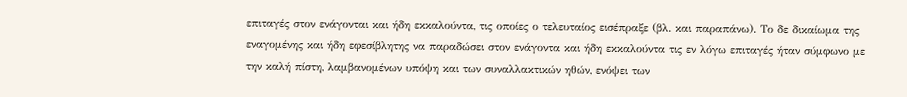επιταγές στον ενάγονται και ήδη εκκαλούντα, τις οποίες ο τελευταίος εισέπραξε (βλ. και παραπάνω). Το δε δικαίωμα της εναγομένης και ήδη εφεσίβλητης να παραδώσει στον ενάγοντα και ήδη εκκαλούντα τις εν λόγω επιταγές ήταν σύμφωνο με την καλή πίστη, λαμβανομένων υπόψη και των συναλλακτικών ηθών, ενόψει των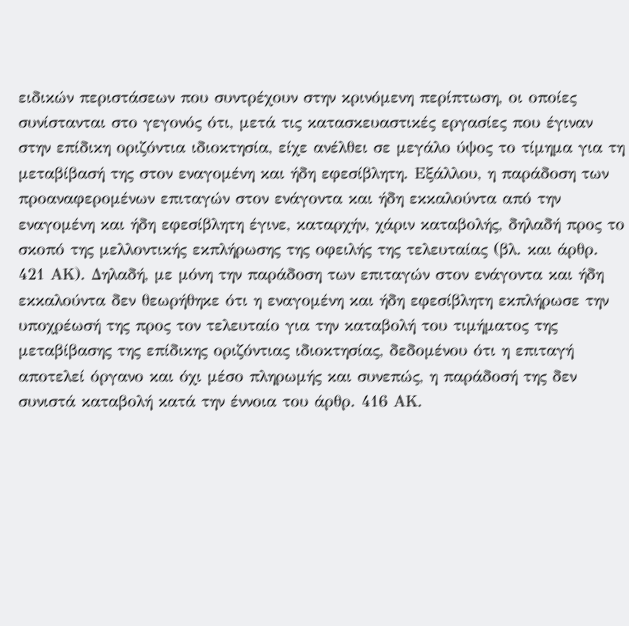ειδικών περιστάσεων που συντρέχουν στην κρινόμενη περίπτωση, οι οποίες συνίστανται στο γεγονός ότι, μετά τις κατασκευαστικές εργασίες που έγιναν στην επίδικη οριζόντια ιδιοκτησία, είχε ανέλθει σε μεγάλο ύψος το τίμημα για τη μεταβίβασή της στον εναγομένη και ήδη εφεσίβλητη. Εξάλλου, η παράδοση των προαναφερομένων επιταγών στον ενάγοντα και ήδη εκκαλούντα από την εναγομένη και ήδη εφεσίβλητη έγινε, καταρχήν, χάριν καταβολής, δηλαδή προς το σκοπό της μελλοντικής εκπλήρωσης της οφειλής της τελευταίας (βλ. και άρθρ. 421 ΑΚ). Δηλαδή, με μόνη την παράδοση των επιταγών στον ενάγοντα και ήδη εκκαλούντα δεν θεωρήθηκε ότι η εναγομένη και ήδη εφεσίβλητη εκπλήρωσε την υποχρέωσή της προς τον τελευταίο για την καταβολή του τιμήματος της μεταβίβασης της επίδικης οριζόντιας ιδιοκτησίας, δεδομένου ότι η επιταγή αποτελεί όργανο και όχι μέσο πληρωμής και συνεπώς, η παράδοσή της δεν συνιστά καταβολή κατά την έννοια του άρθρ. 416 ΑΚ.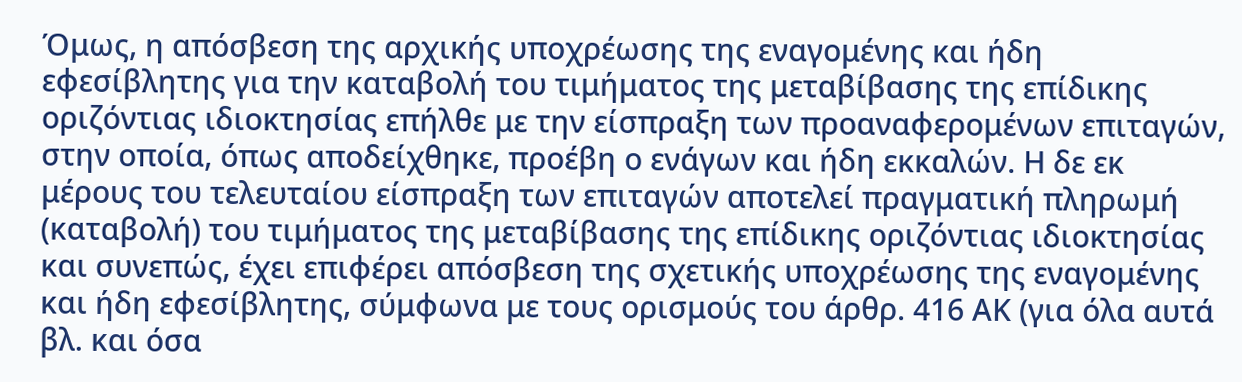Όμως, η απόσβεση της αρχικής υποχρέωσης της εναγομένης και ήδη εφεσίβλητης για την καταβολή του τιμήματος της μεταβίβασης της επίδικης οριζόντιας ιδιοκτησίας επήλθε με την είσπραξη των προαναφερομένων επιταγών, στην οποία, όπως αποδείχθηκε, προέβη ο ενάγων και ήδη εκκαλών. Η δε εκ μέρους του τελευταίου είσπραξη των επιταγών αποτελεί πραγματική πληρωμή (καταβολή) του τιμήματος της μεταβίβασης της επίδικης οριζόντιας ιδιοκτησίας και συνεπώς, έχει επιφέρει απόσβεση της σχετικής υποχρέωσης της εναγομένης και ήδη εφεσίβλητης, σύμφωνα με τους ορισμούς του άρθρ. 416 ΑΚ (για όλα αυτά βλ. και όσα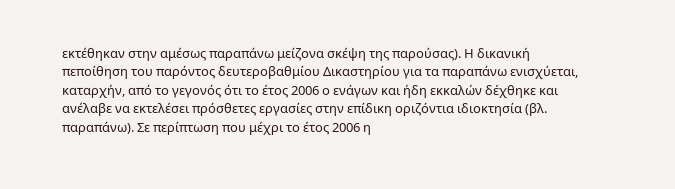εκτέθηκαν στην αμέσως παραπάνω μείζονα σκέψη της παρούσας). Η δικανική πεποίθηση του παρόντος δευτεροβαθμίου Δικαστηρίου για τα παραπάνω ενισχύεται, καταρχήν, από το γεγονός ότι το έτος 2006 ο ενάγων και ήδη εκκαλών δέχθηκε και ανέλαβε να εκτελέσει πρόσθετες εργασίες στην επίδικη οριζόντια ιδιοκτησία (βλ. παραπάνω). Σε περίπτωση που μέχρι το έτος 2006 η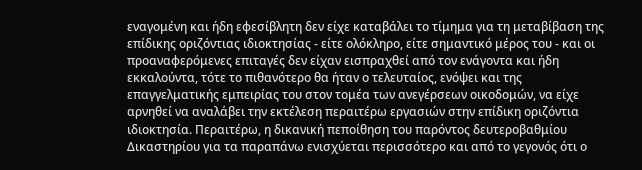εναγομένη και ήδη εφεσίβλητη δεν είχε καταβάλει το τίμημα για τη μεταβίβαση της επίδικης οριζόντιας ιδιοκτησίας - είτε ολόκληρο, είτε σημαντικό μέρος του - και οι προαναφερόμενες επιταγές δεν είχαν εισπραχθεί από τον ενάγοντα και ήδη εκκαλούντα, τότε το πιθανότερο θα ήταν ο τελευταίος, ενόψει και της επαγγελματικής εμπειρίας του στον τομέα των ανεγέρσεων οικοδομών, να είχε αρνηθεί να αναλάβει την εκτέλεση περαιτέρω εργασιών στην επίδικη οριζόντια ιδιοκτησία. Περαιτέρω, η δικανική πεποίθηση του παρόντος δευτεροβαθμίου Δικαστηρίου για τα παραπάνω ενισχύεται περισσότερο και από το γεγονός ότι ο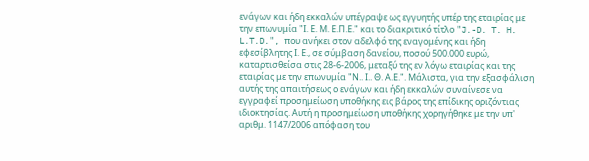ενάγων και ήδη εκκαλών υπέγραψε ως εγγυητής υπέρ της εταιρίας με την επωνυμία "Ι. Ε. Μ. Ε.Π.Ε." και το διακριτικό τίτλο "J.-D. T. H. L.T.D.", που ανήκει στον αδελφό της εναγομένης και ήδη εφεσίβλητης Ι. Ε., σε σύμβαση δανείου, ποσού 500.000 ευρώ, καταρτισθείσα στις 28-6-2006, μεταξύ της εν λόγω εταιρίας και της εταιρίας με την επωνυμία "Ν.. Ι.. Θ. Α.Ε.". Μάλιστα, για την εξασφάλιση αυτής της απαιτήσεως ο ενάγων και ήδη εκκαλών συναίνεσε να εγγραφεί προσημείωση υποθήκης εις βάρος της επίδικης οριζόντιας ιδιοκτησίας. Αυτή η προσημείωση υποθήκης χορηγήθηκε με την υπ' αριθμ. 1147/2006 απόφαση του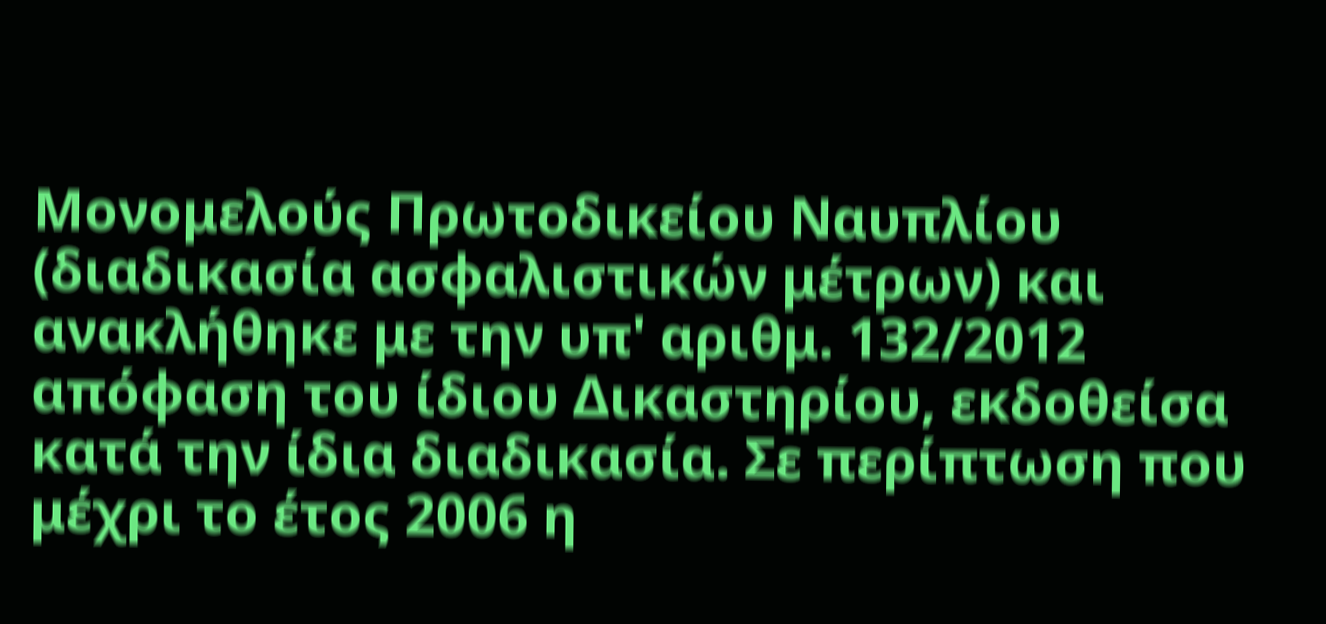Μονομελούς Πρωτοδικείου Ναυπλίου (διαδικασία ασφαλιστικών μέτρων) και ανακλήθηκε με την υπ' αριθμ. 132/2012 απόφαση του ίδιου Δικαστηρίου, εκδοθείσα κατά την ίδια διαδικασία. Σε περίπτωση που μέχρι το έτος 2006 η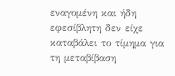εναγομένη και ήδη εφεσίβλητη δεν είχε καταβάλει το τίμημα για τη μεταβίβαση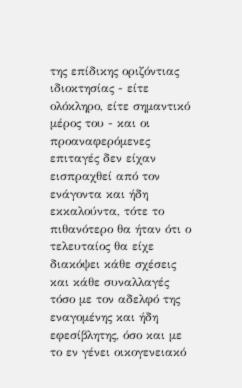της επίδικης οριζόντιας ιδιοκτησίας - είτε ολόκληρο, είτε σημαντικό μέρος του - και οι προαναφερόμενες επιταγές δεν είχαν εισπραχθεί από τον ενάγοντα και ήδη εκκαλούντα, τότε το πιθανότερο θα ήταν ότι ο τελευταίος θα είχε διακόψει κάθε σχέσεις και κάθε συναλλαγές τόσο με τον αδελφό της εναγομένης και ήδη εφεσίβλητης, όσο και με το εν γένει οικογενειακό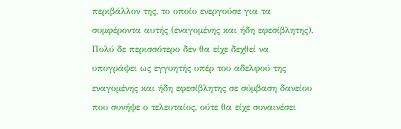περιβάλλον της, το οποίο ενεργούσε για τα συμφέροντα αυτής (εναγομένης και ήδη εφεσίβλητης). Πολύ δε περισσότερο δεν θα είχε δεχθεί να υπογράψει ως εγγυητής υπέρ του αδελφού της εναγομένης και ήδη εφεσίβλητης σε σύμβαση δανείου που συνήψε ο τελευταίος, ούτε θα είχε συναινέσει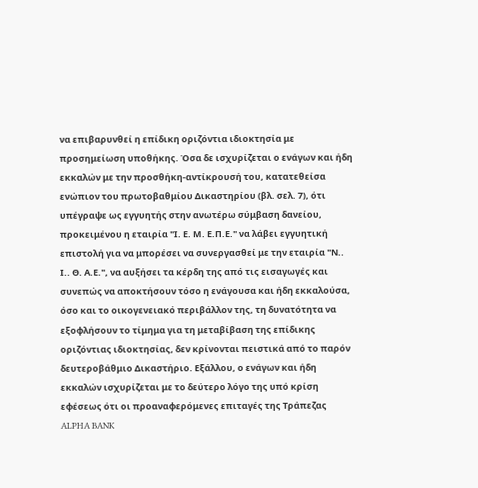να επιβαρυνθεί η επίδικη οριζόντια ιδιοκτησία με προσημείωση υποθήκης. Όσα δε ισχυρίζεται ο ενάγων και ήδη εκκαλών με την προσθήκη-αντίκρουσή του, κατατεθείσα ενώπιον του πρωτοβαθμίου Δικαστηρίου (βλ. σελ. 7), ότι υπέγραψε ως εγγυητής στην ανωτέρω σύμβαση δανείου, προκειμένου η εταιρία "Ι. Ε. Μ. Ε.Π.Ε." να λάβει εγγυητική επιστολή για να μπορέσει να συνεργασθεί με την εταιρία "Ν.. Ι.. Θ. Α.Ε.", να αυξήσει τα κέρδη της από τις εισαγωγές και συνεπώς να αποκτήσουν τόσο η ενάγουσα και ήδη εκκαλούσα, όσο και το οικογενειακό περιβάλλον της, τη δυνατότητα να εξοφλήσουν το τίμημα για τη μεταβίβαση της επίδικης οριζόντιας ιδιοκτησίας, δεν κρίνονται πειστικά από το παρόν δευτεροβάθμιο Δικαστήριο. Εξάλλου, ο ενάγων και ήδη εκκαλών ισχυρίζεται με το δεύτερο λόγο της υπό κρίση εφέσεως ότι οι προαναφερόμενες επιταγές της Τράπεζας ALPHA BANK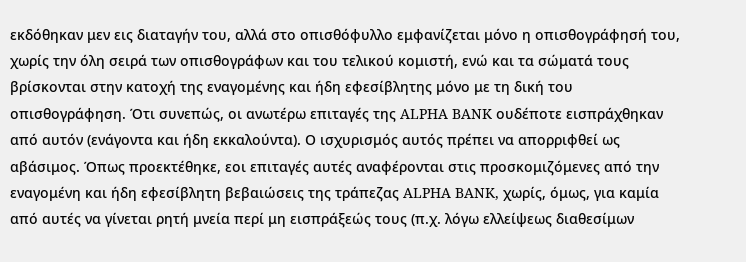εκδόθηκαν μεν εις διαταγήν του, αλλά στο οπισθόφυλλο εμφανίζεται μόνο η οπισθογράφησή του, χωρίς την όλη σειρά των οπισθογράφων και του τελικού κομιστή, ενώ και τα σώματά τους βρίσκονται στην κατοχή της εναγομένης και ήδη εφεσίβλητης μόνο με τη δική του οπισθογράφηση. Ότι συνεπώς, οι ανωτέρω επιταγές της ALPHA BANK ουδέποτε εισπράχθηκαν από αυτόν (ενάγοντα και ήδη εκκαλούντα). Ο ισχυρισμός αυτός πρέπει να απορριφθεί ως αβάσιμος. Όπως προεκτέθηκε, εοι επιταγές αυτές αναφέρονται στις προσκομιζόμενες από την εναγομένη και ήδη εφεσίβλητη βεβαιώσεις της τράπεζας ALPHA BANK, χωρίς, όμως, για καμία από αυτές να γίνεται ρητή μνεία περί μη εισπράξεώς τους (π.χ. λόγω ελλείψεως διαθεσίμων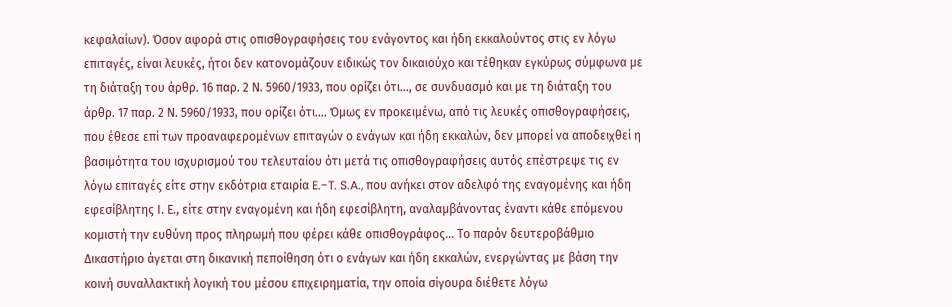κεφαλαίων). Όσον αφορά στις οπισθογραφήσεις του ενάγοντος και ήδη εκκαλούντος στις εν λόγω επιταγές, είναι λευκές, ήτοι δεν κατονομάζουν ειδικώς τον δικαιούχο και τέθηκαν εγκύρως σύμφωνα με τη διάταξη του άρθρ. 16 παρ. 2 Ν. 5960/1933, που ορίζει ότι..., σε συνδυασμό και με τη διάταξη του άρθρ. 17 παρ. 2 Ν. 5960/1933, που ορίζει ότι.... Όμως εν προκειμένω, από τις λευκές οπισθογραφήσεις, που έθεσε επί των προαναφερομένων επιταγών ο ενάγων και ήδη εκκαλών, δεν μπορεί να αποδειχθεί η βασιμότητα του ισχυρισμού του τελευταίου ότι μετά τις οπισθογραφήσεις αυτός επέστρεψε τις εν λόγω επιταγές είτε στην εκδότρια εταιρία E.-T. S.A., που ανήκει στον αδελφό της εναγομένης και ήδη εφεσίβλητης Ι. Ε., είτε στην εναγομένη και ήδη εφεσίβλητη, αναλαμβάνοντας έναντι κάθε επόμενου κομιστή την ευθύνη προς πληρωμή που φέρει κάθε οπισθογράφος... Το παρόν δευτεροβάθμιο Δικαστήριο άγεται στη δικανική πεποίθηση ότι ο ενάγων και ήδη εκκαλών, ενεργώντας με βάση την κοινή συναλλακτική λογική του μέσου επιχειρηματία, την οποία σίγουρα διέθετε λόγω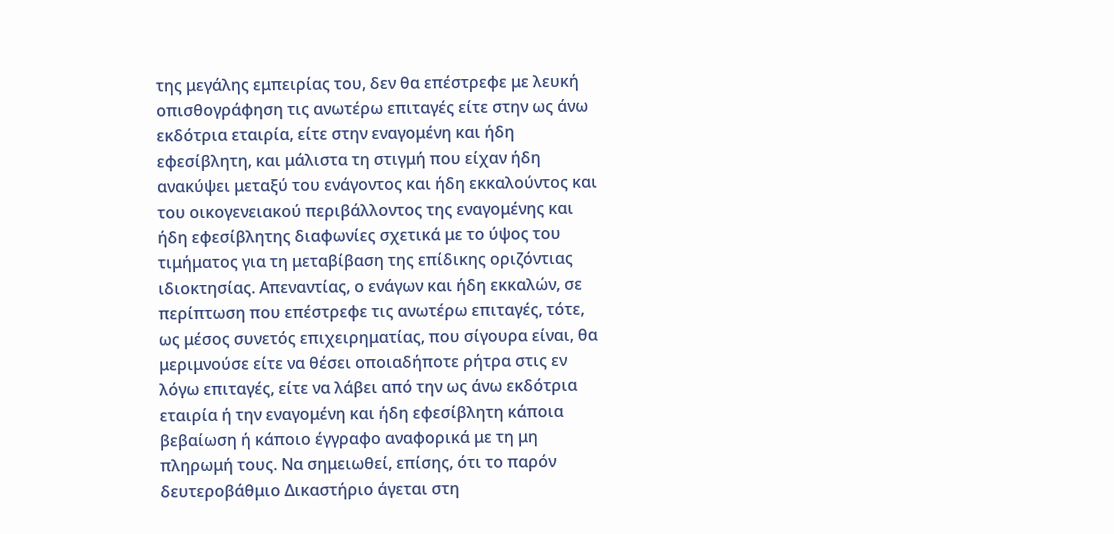της μεγάλης εμπειρίας του, δεν θα επέστρεφε με λευκή οπισθογράφηση τις ανωτέρω επιταγές είτε στην ως άνω εκδότρια εταιρία, είτε στην εναγομένη και ήδη εφεσίβλητη, και μάλιστα τη στιγμή που είχαν ήδη ανακύψει μεταξύ του ενάγοντος και ήδη εκκαλούντος και του οικογενειακού περιβάλλοντος της εναγομένης και ήδη εφεσίβλητης διαφωνίες σχετικά με το ύψος του τιμήματος για τη μεταβίβαση της επίδικης οριζόντιας ιδιοκτησίας. Απεναντίας, ο ενάγων και ήδη εκκαλών, σε περίπτωση που επέστρεφε τις ανωτέρω επιταγές, τότε, ως μέσος συνετός επιχειρηματίας, που σίγουρα είναι, θα μεριμνούσε είτε να θέσει οποιαδήποτε ρήτρα στις εν λόγω επιταγές, είτε να λάβει από την ως άνω εκδότρια εταιρία ή την εναγομένη και ήδη εφεσίβλητη κάποια βεβαίωση ή κάποιο έγγραφο αναφορικά με τη μη πληρωμή τους. Να σημειωθεί, επίσης, ότι το παρόν δευτεροβάθμιο Δικαστήριο άγεται στη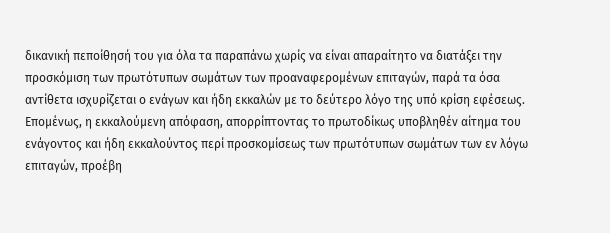δικανική πεποίθησή του για όλα τα παραπάνω χωρίς να είναι απαραίτητο να διατάξει την προσκόμιση των πρωτότυπων σωμάτων των προαναφερομένων επιταγών, παρά τα όσα αντίθετα ισχυρίζεται ο ενάγων και ήδη εκκαλών με το δεύτερο λόγο της υπό κρίση εφέσεως. Επομένως, η εκκαλούμενη απόφαση, απορρίπτοντας το πρωτοδίκως υποβληθέν αίτημα του ενάγοντος και ήδη εκκαλούντος περί προσκομίσεως των πρωτότυπων σωμάτων των εν λόγω επιταγών, προέβη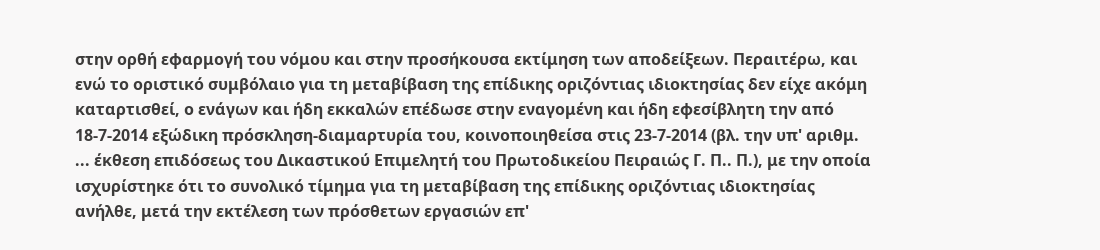στην ορθή εφαρμογή του νόμου και στην προσήκουσα εκτίμηση των αποδείξεων. Περαιτέρω, και ενώ το οριστικό συμβόλαιο για τη μεταβίβαση της επίδικης οριζόντιας ιδιοκτησίας δεν είχε ακόμη καταρτισθεί, ο ενάγων και ήδη εκκαλών επέδωσε στην εναγομένη και ήδη εφεσίβλητη την από 18-7-2014 εξώδικη πρόσκληση-διαμαρτυρία του, κοινοποιηθείσα στις 23-7-2014 (βλ. την υπ' αριθμ. ... έκθεση επιδόσεως του Δικαστικού Επιμελητή του Πρωτοδικείου Πειραιώς Γ. Π.. Π.), με την οποία ισχυρίστηκε ότι το συνολικό τίμημα για τη μεταβίβαση της επίδικης οριζόντιας ιδιοκτησίας ανήλθε, μετά την εκτέλεση των πρόσθετων εργασιών επ'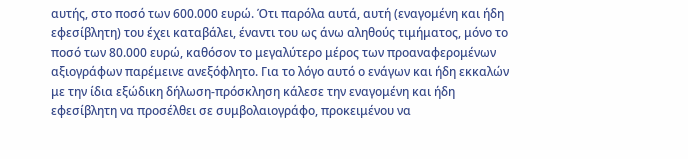αυτής, στο ποσό των 600.000 ευρώ. Ότι παρόλα αυτά, αυτή (εναγομένη και ήδη εφεσίβλητη) του έχει καταβάλει, έναντι του ως άνω αληθούς τιμήματος, μόνο το ποσό των 80.000 ευρώ, καθόσον το μεγαλύτερο μέρος των προαναφερομένων αξιογράφων παρέμεινε ανεξόφλητο. Για το λόγο αυτό ο ενάγων και ήδη εκκαλών με την ίδια εξώδικη δήλωση-πρόσκληση κάλεσε την εναγομένη και ήδη εφεσίβλητη να προσέλθει σε συμβολαιογράφο, προκειμένου να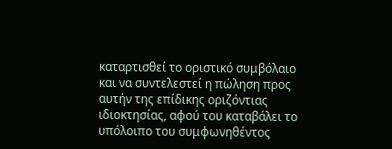καταρτισθεί το οριστικό συμβόλαιο και να συντελεστεί η πώληση προς αυτήν της επίδικης οριζόντιας ιδιοκτησίας, αφού του καταβάλει το υπόλοιπο του συμφωνηθέντος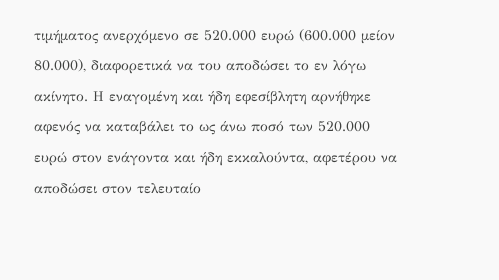τιμήματος ανερχόμενο σε 520.000 ευρώ (600.000 μείον 80.000), διαφορετικά να του αποδώσει το εν λόγω ακίνητο. Η εναγομένη και ήδη εφεσίβλητη αρνήθηκε αφενός να καταβάλει το ως άνω ποσό των 520.000 ευρώ στον ενάγοντα και ήδη εκκαλούντα, αφετέρου να αποδώσει στον τελευταίο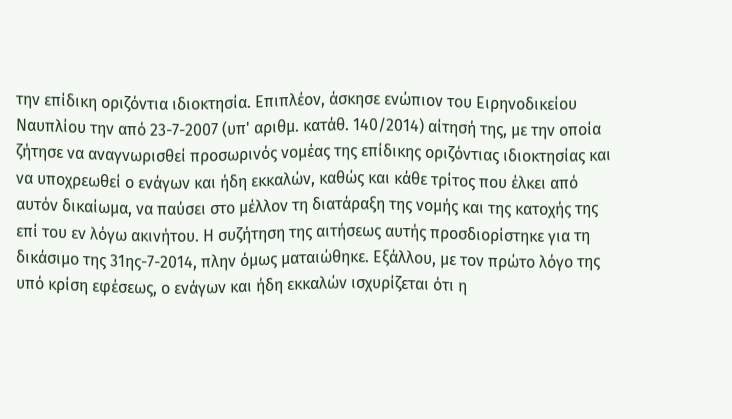την επίδικη οριζόντια ιδιοκτησία. Επιπλέον, άσκησε ενώπιον του Ειρηνοδικείου Ναυπλίου την από 23-7-2007 (υπ' αριθμ. κατάθ. 140/2014) αίτησή της, με την οποία ζήτησε να αναγνωρισθεί προσωρινός νομέας της επίδικης οριζόντιας ιδιοκτησίας και να υποχρεωθεί ο ενάγων και ήδη εκκαλών, καθώς και κάθε τρίτος που έλκει από αυτόν δικαίωμα, να παύσει στο μέλλον τη διατάραξη της νομής και της κατοχής της επί του εν λόγω ακινήτου. Η συζήτηση της αιτήσεως αυτής προσδιορίστηκε για τη δικάσιμο της 31ης-7-2014, πλην όμως ματαιώθηκε. Εξάλλου, με τον πρώτο λόγο της υπό κρίση εφέσεως, ο ενάγων και ήδη εκκαλών ισχυρίζεται ότι η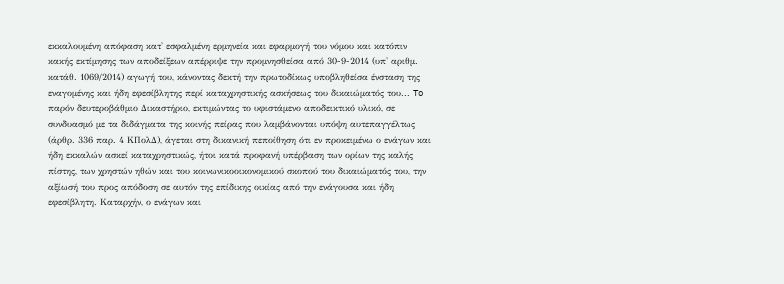εκκαλουμένη απόφαση κατ' εσφαλμένη ερμηνεία και εφαρμογή του νόμου και κατόπιν κακής εκτίμησης των αποδείξεων απέρριψε την προμνησθείσα από 30-9-2014 (υπ' αριθμ. κατάθ. 1069/2014) αγωγή του, κάνοντας δεκτή την πρωτοδίκως υποβληθείσα ένσταση της εναγομένης και ήδη εφεσίβλητης περί καταχρηστικής ασκήσεως του δικαιώματός του... To παρόν δευτεροβάθμιο Δικαστήριο, εκτιμώντας το υφιστάμενο αποδεικτικό υλικό, σε συνδυασμό με τα διδάγματα της κοινής πείρας που λαμβάνονται υπόψη αυτεπαγγέλτως (άρθρ. 336 παρ. 4 ΚΠολΔ), άγεται στη δικανική πεποίθηση ότι εν προκειμένω ο ενάγων και ήδη εκκαλών ασκεί καταχρηστικώς, ήτοι κατά προφανή υπέρβαση των ορίων της καλής πίστης, των χρηστών ηθών και του κοινωνικοοικονομικού σκοπού του δικαιώματός του, την αξίωσή του προς απόδοση σε αυτόν της επίδικης οικίας από την ενάγουσα και ήδη εφεσίβλητη. Καταρχήν, ο ενάγων και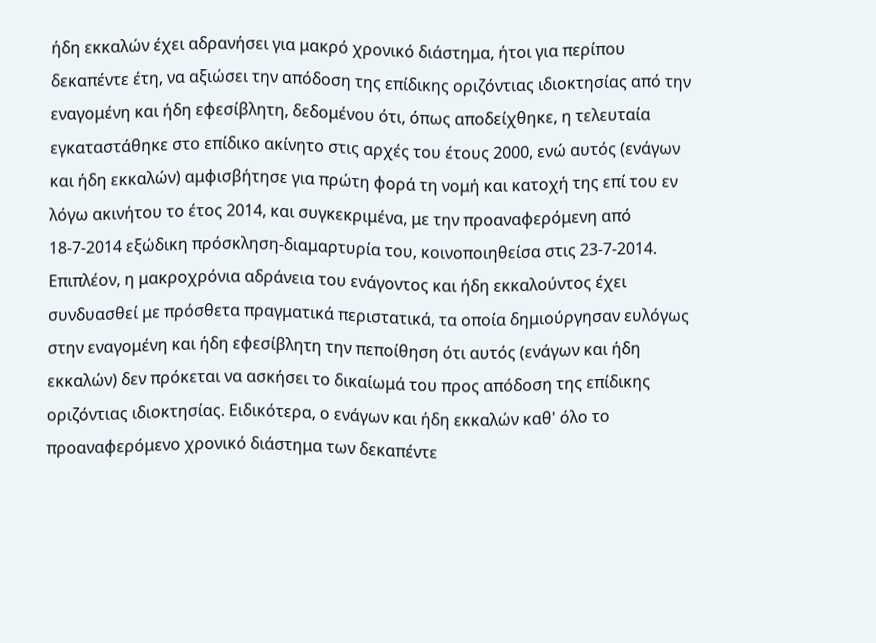ήδη εκκαλών έχει αδρανήσει για μακρό χρονικό διάστημα, ήτοι για περίπου δεκαπέντε έτη, να αξιώσει την απόδοση της επίδικης οριζόντιας ιδιοκτησίας από την εναγομένη και ήδη εφεσίβλητη, δεδομένου ότι, όπως αποδείχθηκε, η τελευταία εγκαταστάθηκε στο επίδικο ακίνητο στις αρχές του έτους 2000, ενώ αυτός (ενάγων και ήδη εκκαλών) αμφισβήτησε για πρώτη φορά τη νομή και κατοχή της επί του εν λόγω ακινήτου το έτος 2014, και συγκεκριμένα, με την προαναφερόμενη από 18-7-2014 εξώδικη πρόσκληση-διαμαρτυρία του, κοινοποιηθείσα στις 23-7-2014. Επιπλέον, η μακροχρόνια αδράνεια του ενάγοντος και ήδη εκκαλούντος έχει συνδυασθεί με πρόσθετα πραγματικά περιστατικά, τα οποία δημιούργησαν ευλόγως στην εναγομένη και ήδη εφεσίβλητη την πεποίθηση ότι αυτός (ενάγων και ήδη εκκαλών) δεν πρόκεται να ασκήσει το δικαίωμά του προς απόδοση της επίδικης οριζόντιας ιδιοκτησίας. Ειδικότερα, ο ενάγων και ήδη εκκαλών καθ' όλο το προαναφερόμενο χρονικό διάστημα των δεκαπέντε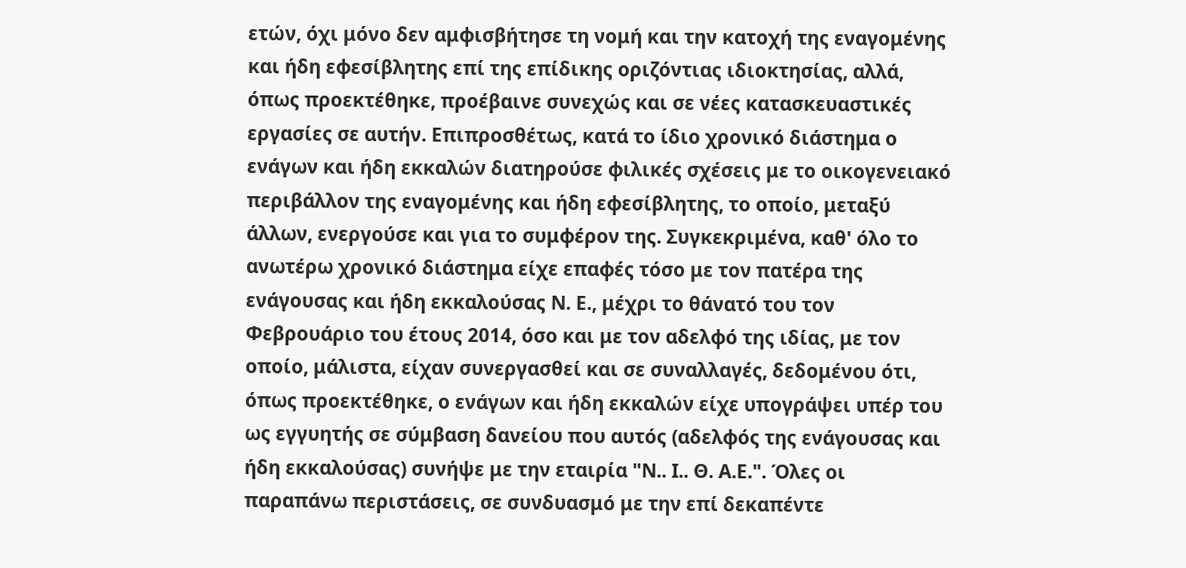ετών, όχι μόνο δεν αμφισβήτησε τη νομή και την κατοχή της εναγομένης και ήδη εφεσίβλητης επί της επίδικης οριζόντιας ιδιοκτησίας, αλλά, όπως προεκτέθηκε, προέβαινε συνεχώς και σε νέες κατασκευαστικές εργασίες σε αυτήν. Επιπροσθέτως, κατά το ίδιο χρονικό διάστημα ο ενάγων και ήδη εκκαλών διατηρούσε φιλικές σχέσεις με το οικογενειακό περιβάλλον της εναγομένης και ήδη εφεσίβλητης, το οποίο, μεταξύ άλλων, ενεργούσε και για το συμφέρον της. Συγκεκριμένα, καθ' όλο το ανωτέρω χρονικό διάστημα είχε επαφές τόσο με τον πατέρα της ενάγουσας και ήδη εκκαλούσας Ν. Ε., μέχρι το θάνατό του τον Φεβρουάριο του έτους 2014, όσο και με τον αδελφό της ιδίας, με τον οποίο, μάλιστα, είχαν συνεργασθεί και σε συναλλαγές, δεδομένου ότι, όπως προεκτέθηκε, ο ενάγων και ήδη εκκαλών είχε υπογράψει υπέρ του ως εγγυητής σε σύμβαση δανείου που αυτός (αδελφός της ενάγουσας και ήδη εκκαλούσας) συνήψε με την εταιρία "Ν.. Ι.. Θ. Α.Ε.". Όλες οι παραπάνω περιστάσεις, σε συνδυασμό με την επί δεκαπέντε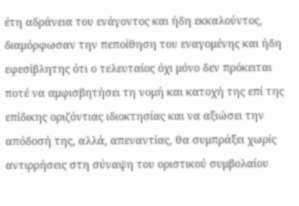έτη αδράνεια του ενάγοντος και ήδη εκκαλούντος, διαμόρφωσαν την πεποίθηση του εναγομένης και ήδη εφεσίβλητης ότι ο τελευταίος όχι μόνο δεν πρόκειται ποτέ να αμφισβητήσει τη νομή και κατοχή της επί της επίδικης οριζόντιας ιδιοκτησίας και να αξιώσει την απόδοσή της, αλλά, απεναντίας, θα συμπράξει χωρίς αντιρρήσεις στη σύναψη του οριστικού συμβολαίου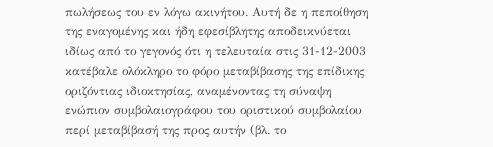πωλήσεως του εν λόγω ακινήτου. Αυτή δε η πεποίθηση της εναγομένης και ήδη εφεσίβλητης αποδεικνύεται ιδίως από το γεγονός ότι η τελευταία στις 31-12-2003 κατέβαλε ολόκληρο το φόρο μεταβίβασης της επίδικης οριζόντιας ιδιοκτησίας, αναμένοντας τη σύναψη ενώπιον συμβολαιογράφου του οριστικού συμβολαίου περί μεταβίβασή της προς αυτήν (βλ. το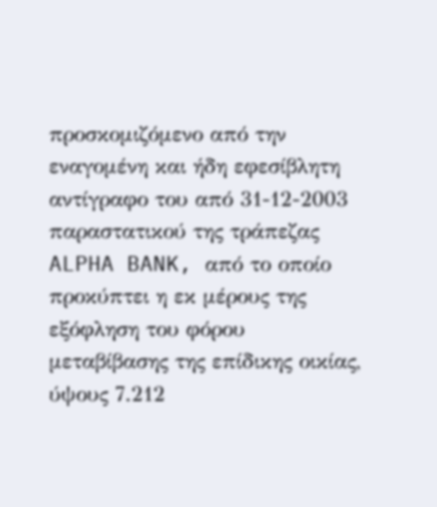προσκομιζόμενο από την εναγομένη και ήδη εφεσίβλητη αντίγραφο του από 31-12-2003 παραστατικού της τράπεζας ALPHA BANK, από το οποίο προκύπτει η εκ μέρους της εξόφληση του φόρου μεταβίβασης της επίδικης οικίας, ύψους 7.212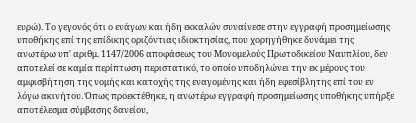ευρώ). Το γεγονός ότι ο ενάγων και ήδη εκκαλών συναίνεσε στην εγγραφή προσημείωσης υποθήκης επί της επίδικης οριζόντιας ιδιοκτησίας, που χορηγήθηκε δυνάμει της ανωτέρω υπ' αριθμ. 1147/2006 αποφάσεως του Μονομελούς Πρωτοδικείου Ναυπλίου, δεν αποτελεί σε καμία περίπτωση περιστατικό, το οποίο υποδηλώνει την εκ μέρους του αμφισβήτηση της νομής και κατοχής της εναγομένης και ήδη εφεσίβλητης επί του εν λόγω ακινήτου. Όπως προεκτέθηκε, η ανωτέρω εγγραφή προσημείωσης υποθήκης υπήρξε αποτέλεσμα σύμβασης δανείου,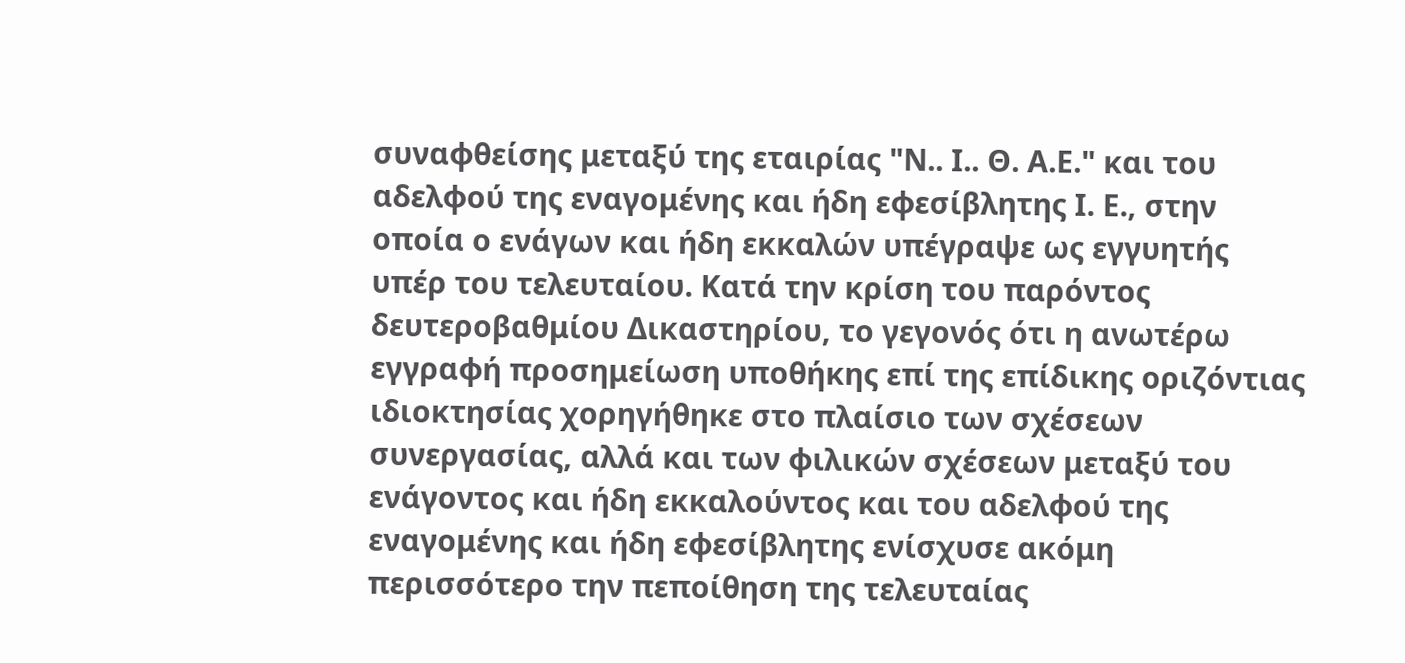συναφθείσης μεταξύ της εταιρίας "Ν.. Ι.. Θ. Α.Ε." και του αδελφού της εναγομένης και ήδη εφεσίβλητης Ι. Ε., στην οποία ο ενάγων και ήδη εκκαλών υπέγραψε ως εγγυητής υπέρ του τελευταίου. Κατά την κρίση του παρόντος δευτεροβαθμίου Δικαστηρίου, το γεγονός ότι η ανωτέρω εγγραφή προσημείωση υποθήκης επί της επίδικης οριζόντιας ιδιοκτησίας χορηγήθηκε στο πλαίσιο των σχέσεων συνεργασίας, αλλά και των φιλικών σχέσεων μεταξύ του ενάγοντος και ήδη εκκαλούντος και του αδελφού της εναγομένης και ήδη εφεσίβλητης ενίσχυσε ακόμη περισσότερο την πεποίθηση της τελευταίας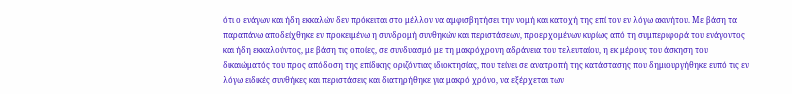ότι ο ενάγων και ήδη εκκαλών δεν πρόκειται στο μέλλον να αμφισβητήσει την νομή και κατοχή της επί τον εν λόγω ακινήτου. Με βάση τα παραπάνω αποδείχθηκε εν προκειμένω η συνδρομή συνθηκών και περιστάσεων, προερχομένων κυρίως από τη συμπεριφορά του ενάγοντος και ήδη εκκαλούντος, με βάση τις οποίες, σε συνδυασμό με τη μακρόχρονη αδράνεια του τελευταίου, η εκ μέρους του άσκηση του δικαιώματός του προς απόδοση της επίδικης οριζόντιας ιδιοκτησίας, που τείνει σε ανατροπή της κατάστασης που δημιουργήθηκε ευπό τις εν λόγω ειδικές συνθήκες και περιστάσεις και διατηρήθηκε για μακρό χρόνο, να εξέρχεται των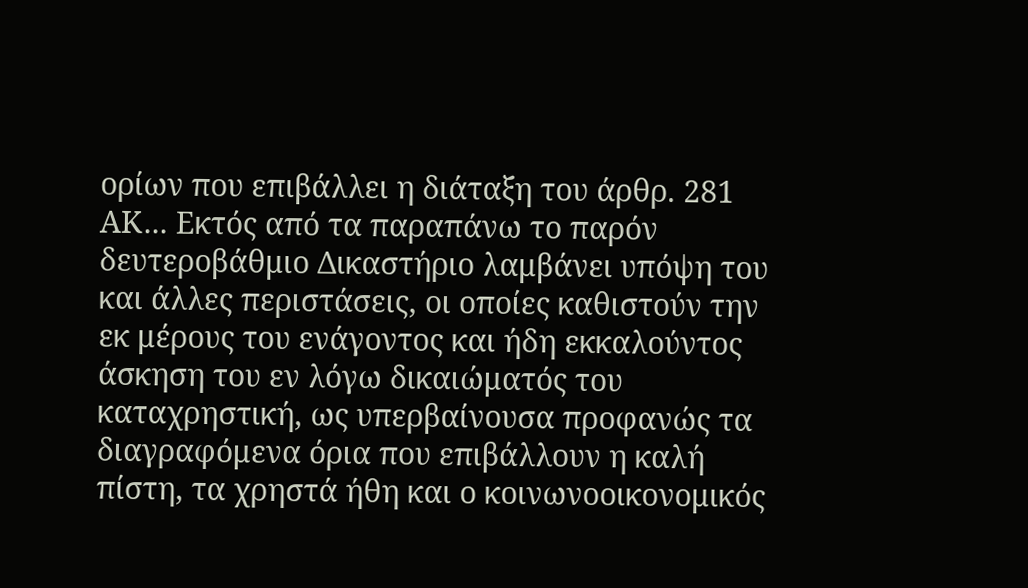ορίων που επιβάλλει η διάταξη του άρθρ. 281 ΑΚ... Εκτός από τα παραπάνω το παρόν δευτεροβάθμιο Δικαστήριο λαμβάνει υπόψη του και άλλες περιστάσεις, οι οποίες καθιστούν την εκ μέρους του ενάγοντος και ήδη εκκαλούντος άσκηση του εν λόγω δικαιώματός του καταχρηστική, ως υπερβαίνουσα προφανώς τα διαγραφόμενα όρια που επιβάλλουν η καλή πίστη, τα χρηστά ήθη και ο κοινωνοοικονομικός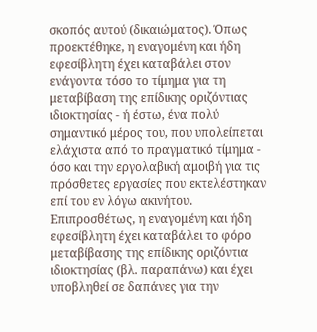σκοπός αυτού (δικαιώματος). Όπως προεκτέθηκε, η εναγομένη και ήδη εφεσίβλητη έχει καταβάλει στον ενάγοντα τόσο το τίμημα για τη μεταβίβαση της επίδικης οριζόντιας ιδιοκτησίας - ή έστω, ένα πολύ σημαντικό μέρος του, που υπολείπεται ελάχιστα από το πραγματικό τίμημα - όσο και την εργολαβική αμοιβή για τις πρόσθετες εργασίες που εκτελέστηκαν επί του εν λόγω ακινήτου. Επιπροσθέτως, η εναγομένη και ήδη εφεσίβλητη έχει καταβάλει το φόρο μεταβίβασης της επίδικης οριζόντια ιδιοκτησίας (βλ. παραπάνω) και έχει υποβληθεί σε δαπάνες για την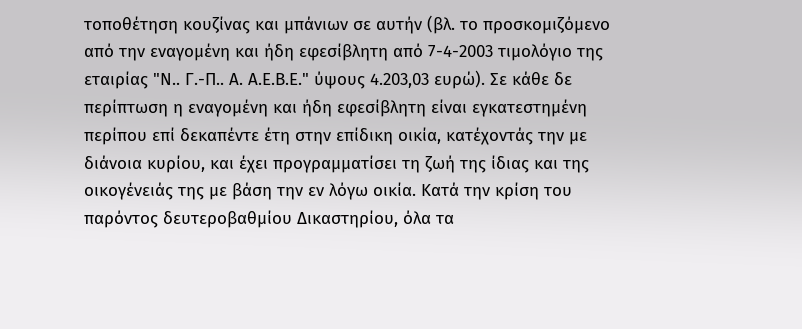τοποθέτηση κουζίνας και μπάνιων σε αυτήν (βλ. το προσκομιζόμενο από την εναγομένη και ήδη εφεσίβλητη από 7-4-2003 τιμολόγιο της εταιρίας "Ν.. Γ.-Π.. Α. Α.Ε.Β.Ε." ύψους 4.203,03 ευρώ). Σε κάθε δε περίπτωση η εναγομένη και ήδη εφεσίβλητη είναι εγκατεστημένη περίπου επί δεκαπέντε έτη στην επίδικη οικία, κατέχοντάς την με διάνοια κυρίου, και έχει προγραμματίσει τη ζωή της ίδιας και της οικογένειάς της με βάση την εν λόγω οικία. Κατά την κρίση του παρόντος δευτεροβαθμίου Δικαστηρίου, όλα τα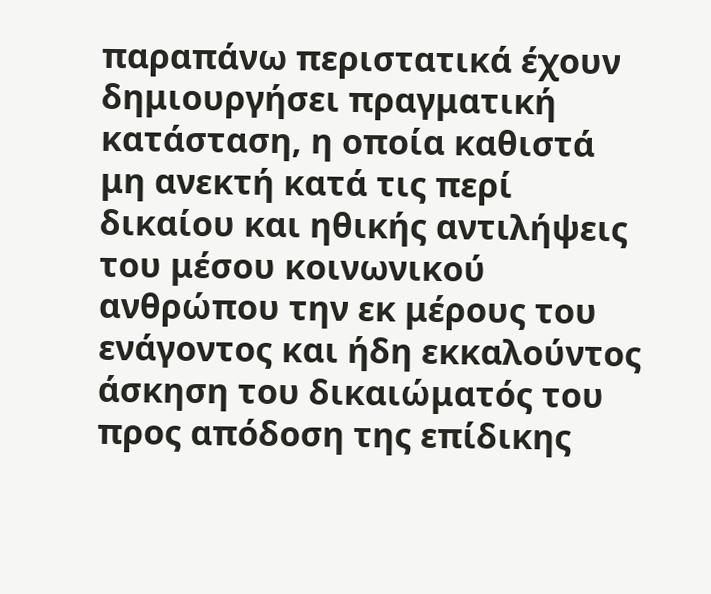παραπάνω περιστατικά έχουν δημιουργήσει πραγματική κατάσταση, η οποία καθιστά μη ανεκτή κατά τις περί δικαίου και ηθικής αντιλήψεις του μέσου κοινωνικού ανθρώπου την εκ μέρους του ενάγοντος και ήδη εκκαλούντος άσκηση του δικαιώματός του προς απόδοση της επίδικης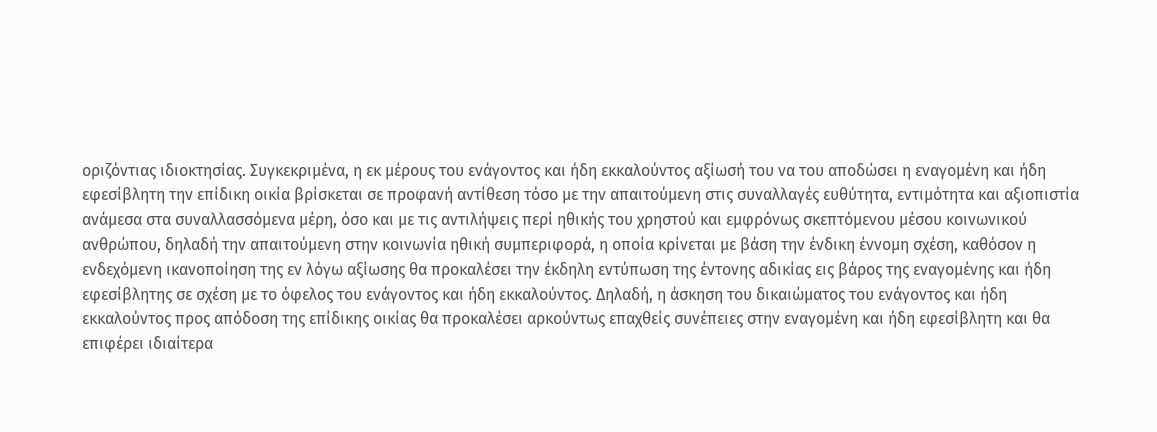οριζόντιας ιδιοκτησίας. Συγκεκριμένα, η εκ μέρους του ενάγοντος και ήδη εκκαλούντος αξίωσή του να του αποδώσει η εναγομένη και ήδη εφεσίβλητη την επίδικη οικία βρίσκεται σε προφανή αντίθεση τόσο με την απαιτούμενη στις συναλλαγές ευθύτητα, εντιμότητα και αξιοπιστία ανάμεσα στα συναλλασσόμενα μέρη, όσο και με τις αντιλήψεις περί ηθικής του χρηστού και εμφρόνως σκεπτόμενου μέσου κοινωνικού ανθρώπου, δηλαδή την απαιτούμενη στην κοινωνία ηθική συμπεριφορά, η οποία κρίνεται με βάση την ένδικη έννομη σχέση, καθόσον η ενδεχόμενη ικανοποίηση της εν λόγω αξίωσης θα προκαλέσει την έκδηλη εντύπωση της έντονης αδικίας εις βάρος της εναγομένης και ήδη εφεσίβλητης σε σχέση με το όφελος του ενάγοντος και ήδη εκκαλούντος. Δηλαδή, η άσκηση του δικαιώματος του ενάγοντος και ήδη εκκαλούντος προς απόδοση της επίδικης οικίας θα προκαλέσει αρκούντως επαχθείς συνέπειες στην εναγομένη και ήδη εφεσίβλητη και θα επιφέρει ιδιαίτερα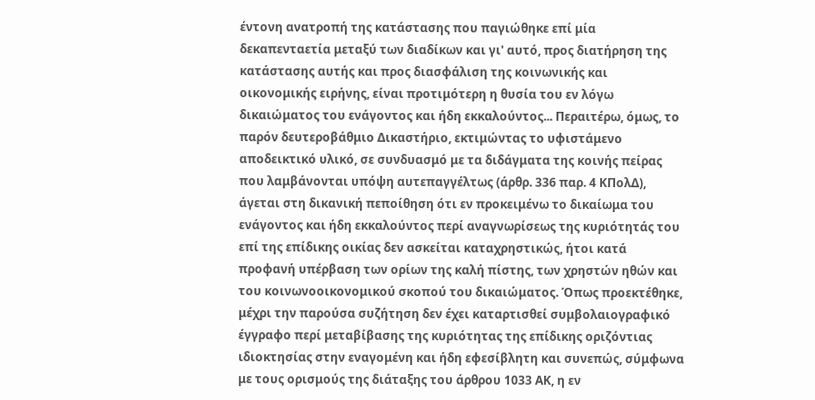έντονη ανατροπή της κατάστασης που παγιώθηκε επί μία δεκαπενταετία μεταξύ των διαδίκων και γι' αυτό, προς διατήρηση της κατάστασης αυτής και προς διασφάλιση της κοινωνικής και οικονομικής ειρήνης, είναι προτιμότερη η θυσία του εν λόγω δικαιώματος του ενάγοντος και ήδη εκκαλούντος... Περαιτέρω, όμως, το παρόν δευτεροβάθμιο Δικαστήριο, εκτιμώντας το υφιστάμενο αποδεικτικό υλικό, σε συνδυασμό με τα διδάγματα της κοινής πείρας που λαμβάνονται υπόψη αυτεπαγγέλτως (άρθρ. 336 παρ. 4 ΚΠολΔ), άγεται στη δικανική πεποίθηση ότι εν προκειμένω το δικαίωμα του ενάγοντος και ήδη εκκαλούντος περί αναγνωρίσεως της κυριότητάς του επί της επίδικης οικίας δεν ασκείται καταχρηστικώς, ήτοι κατά προφανή υπέρβαση των ορίων της καλή πίστης, των χρηστών ηθών και του κοινωνοοικονομικού σκοπού του δικαιώματος. Όπως προεκτέθηκε, μέχρι την παρούσα συζήτηση δεν έχει καταρτισθεί συμβολαιογραφικό έγγραφο περί μεταβίβασης της κυριότητας της επίδικης οριζόντιας ιδιοκτησίας στην εναγομένη και ήδη εφεσίβλητη και συνεπώς, σύμφωνα με τους ορισμούς της διάταξης του άρθρου 1033 ΑΚ, η εν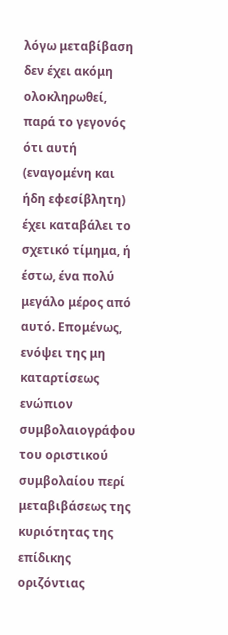λόγω μεταβίβαση δεν έχει ακόμη ολοκληρωθεί, παρά το γεγονός ότι αυτή (εναγομένη και ήδη εφεσίβλητη) έχει καταβάλει το σχετικό τίμημα, ή έστω, ένα πολύ μεγάλο μέρος από αυτό. Επομένως, ενόψει της μη καταρτίσεως ενώπιον συμβολαιογράφου του οριστικού συμβολαίου περί μεταβιβάσεως της κυριότητας της επίδικης οριζόντιας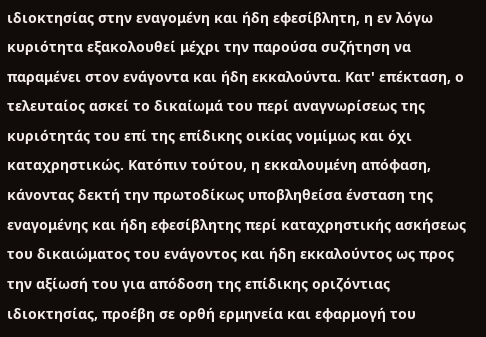ιδιοκτησίας στην εναγομένη και ήδη εφεσίβλητη, η εν λόγω κυριότητα εξακολουθεί μέχρι την παρούσα συζήτηση να παραμένει στον ενάγοντα και ήδη εκκαλούντα. Κατ' επέκταση, ο τελευταίος ασκεί το δικαίωμά του περί αναγνωρίσεως της κυριότητάς του επί της επίδικης οικίας νομίμως και όχι καταχρηστικώς. Κατόπιν τούτου, η εκκαλουμένη απόφαση, κάνοντας δεκτή την πρωτοδίκως υποβληθείσα ένσταση της εναγομένης και ήδη εφεσίβλητης περί καταχρηστικής ασκήσεως του δικαιώματος του ενάγοντος και ήδη εκκαλούντος ως προς την αξίωσή του για απόδοση της επίδικης οριζόντιας ιδιοκτησίας, προέβη σε ορθή ερμηνεία και εφαρμογή του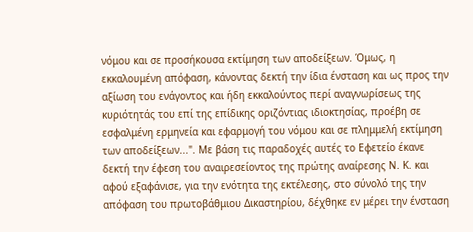νόμου και σε προσήκουσα εκτίμηση των αποδείξεων. Όμως, η εκκαλουμένη απόφαση, κάνοντας δεκτή την ίδια ένσταση και ως προς την αξίωση του ενάγοντος και ήδη εκκαλούντος περί αναγνωρίσεως της κυριότητάς του επί της επίδικης οριζόντιας ιδιοκτησίας, προέβη σε εσφαλμένη ερμηνεία και εφαρμογή του νόμου και σε πλημμελή εκτίμηση των αποδείξεων...". Με βάση τις παραδοχές αυτές το Εφετείο έκανε δεκτή την έφεση του αναιρεσείοντος της πρώτης αναίρεσης Ν. Κ. και αφού εξαφάνισε, για την ενότητα της εκτέλεσης, στο σύνολό της την απόφαση του πρωτοβάθμιου Δικαστηρίου, δέχθηκε εν μέρει την ένσταση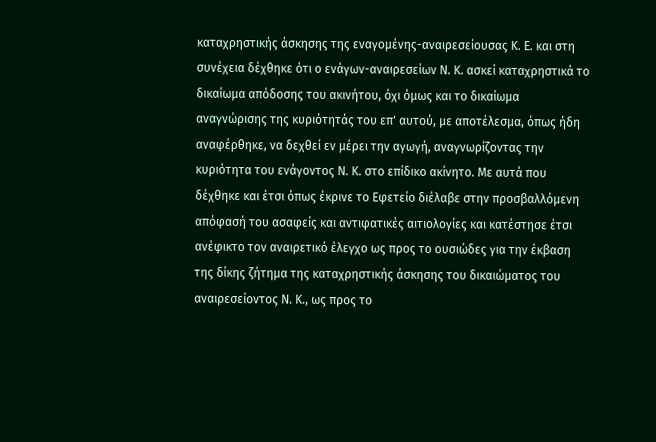καταχρηστικής άσκησης της εναγομένης-αναιρεσείουσας Κ. Ε. και στη συνέχεια δέχθηκε ότι ο ενάγων-αναιρεσείων Ν. Κ. ασκεί καταχρηστικά το δικαίωμα απόδοσης του ακινήτου, όχι όμως και το δικαίωμα αναγνώρισης της κυριότητάς του επ' αυτού, με αποτέλεσμα, όπως ήδη αναφέρθηκε, να δεχθεί εν μέρει την αγωγή, αναγνωρίζοντας την κυριότητα του ενάγοντος Ν. Κ. στο επίδικο ακίνητο. Με αυτά που δέχθηκε και έτσι όπως έκρινε το Εφετείο διέλαβε στην προσβαλλόμενη απόφασή του ασαφείς και αντιφατικές αιτιολογίες και κατέστησε έτσι ανέφικτο τον αναιρετικό έλεγχο ως προς το ουσιώδες για την έκβαση της δίκης ζήτημα της καταχρηστικής άσκησης του δικαιώματος του αναιρεσείοντος Ν. Κ., ως προς το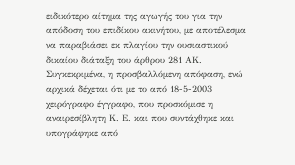ειδικότερο αίτημα της αγωγής του για την απόδοση του επιδίκου ακινήτου, με αποτέλεσμα να παραβιάσει εκ πλαγίου την ουσιαστικού δικαίου διάταξη του άρθρου 281 ΑΚ. Συγκεκριμένα, η προσβαλλόμενη απόφαση, ενώ αρχικά δέχεται ότι με το από 18-5-2003 χειρόγραφο έγγραφο, που προσκόμισε η αναιρεσίβλητη Κ. Ε. και που συντάχθηκε και υπογράφηκε από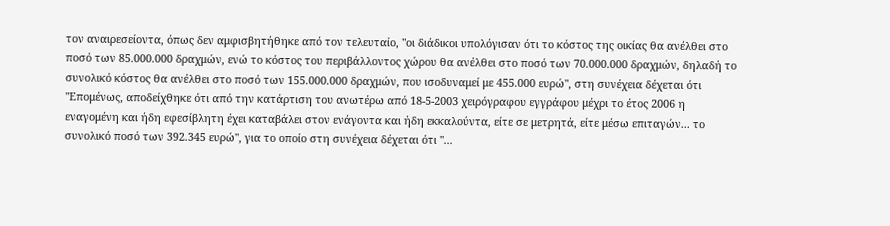τον αναιρεσείοντα, όπως δεν αμφισβητήθηκε από τον τελευταίο, "οι διάδικοι υπολόγισαν ότι το κόστος της οικίας θα ανέλθει στο ποσό των 85.000.000 δραχμών, ενώ το κόστος του περιβάλλοντος χώρου θα ανέλθει στο ποσό των 70.000.000 δραχμών, δηλαδή το συνολικό κόστος θα ανέλθει στο ποσό των 155.000.000 δραχμών, που ισοδυναμεί με 455.000 ευρώ", στη συνέχεια δέχεται ότι "Επομένως, αποδείχθηκε ότι από την κατάρτιση του ανωτέρω από 18-5-2003 χειρόγραφου εγγράφου μέχρι το έτος 2006 η εναγομένη και ήδη εφεσίβλητη έχει καταβάλει στον ενάγοντα και ήδη εκκαλούντα, είτε σε μετρητά, είτε μέσω επιταγών... το συνολικό ποσό των 392.345 ευρώ", για το οποίο στη συνέχεια δέχεται ότι "...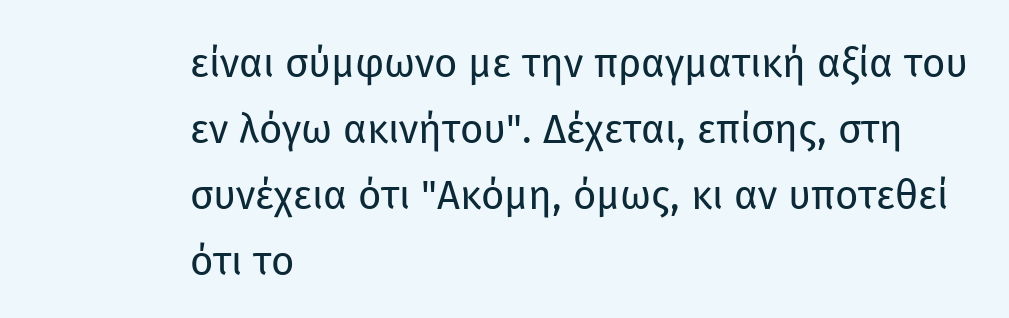είναι σύμφωνο με την πραγματική αξία του εν λόγω ακινήτου". Δέχεται, επίσης, στη συνέχεια ότι "Ακόμη, όμως, κι αν υποτεθεί ότι το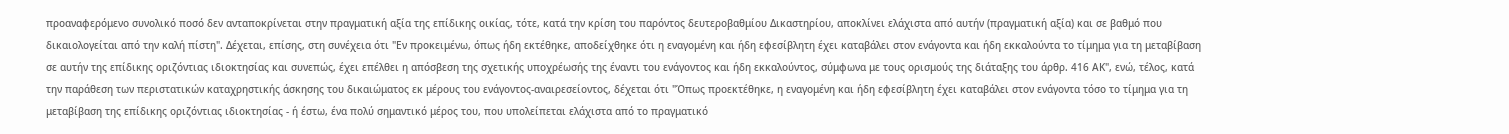προαναφερόμενο συνολικό ποσό δεν ανταποκρίνεται στην πραγματική αξία της επίδικης οικίας, τότε, κατά την κρίση του παρόντος δευτεροβαθμίου Δικαστηρίου, αποκλίνει ελάχιστα από αυτήν (πραγματική αξία) και σε βαθμό που δικαιολογείται από την καλή πίστη". Δέχεται, επίσης, στη συνέχεια ότι "Εν προκειμένω, όπως ήδη εκτέθηκε, αποδείχθηκε ότι η εναγομένη και ήδη εφεσίβλητη έχει καταβάλει στον ενάγοντα και ήδη εκκαλούντα το τίμημα για τη μεταβίβαση σε αυτήν της επίδικης οριζόντιας ιδιοκτησίας και συνεπώς, έχει επέλθει η απόσβεση της σχετικής υποχρέωσής της έναντι του ενάγοντος και ήδη εκκαλούντος, σύμφωνα με τους ορισμούς της διάταξης του άρθρ. 416 ΑΚ", ενώ, τέλος, κατά την παράθεση των περιστατικών καταχρηστικής άσκησης του δικαιώματος εκ μέρους του ενάγοντος-αναιρεσείοντος, δέχεται ότι "Όπως προεκτέθηκε, η εναγομένη και ήδη εφεσίβλητη έχει καταβάλει στον ενάγοντα τόσο το τίμημα για τη μεταβίβαση της επίδικης οριζόντιας ιδιοκτησίας - ή έστω, ένα πολύ σημαντικό μέρος του, που υπολείπεται ελάχιστα από το πραγματικό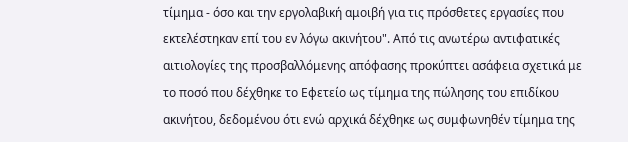τίμημα - όσο και την εργολαβική αμοιβή για τις πρόσθετες εργασίες που εκτελέστηκαν επί του εν λόγω ακινήτου". Από τις ανωτέρω αντιφατικές αιτιολογίες της προσβαλλόμενης απόφασης προκύπτει ασάφεια σχετικά με το ποσό που δέχθηκε το Εφετείο ως τίμημα της πώλησης του επιδίκου ακινήτου, δεδομένου ότι ενώ αρχικά δέχθηκε ως συμφωνηθέν τίμημα της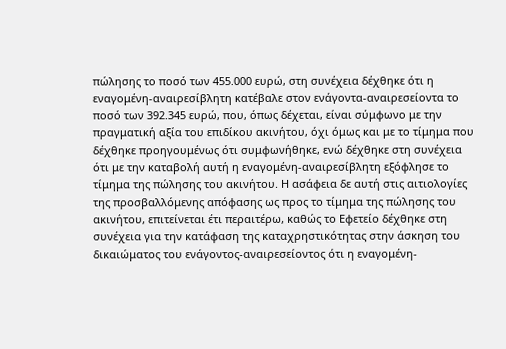πώλησης το ποσό των 455.000 ευρώ, στη συνέχεια δέχθηκε ότι η εναγομένη-αναιρεσίβλητη κατέβαλε στον ενάγοντα-αναιρεσείοντα το ποσό των 392.345 ευρώ, που, όπως δέχεται, είναι σύμφωνο με την πραγματική αξία του επιδίκου ακινήτου, όχι όμως και με το τίμημα που δέχθηκε προηγουμένως ότι συμφωνήθηκε, ενώ δέχθηκε στη συνέχεια ότι με την καταβολή αυτή η εναγομένη-αναιρεσίβλητη εξόφλησε το τίμημα της πώλησης του ακινήτου. Η ασάφεια δε αυτή στις αιτιολογίες της προσβαλλόμενης απόφασης ως προς το τίμημα της πώλησης του ακινήτου, επιτείνεται έτι περαιτέρω, καθώς το Εφετείο δέχθηκε στη συνέχεια για την κατάφαση της καταχρηστικότητας στην άσκηση του δικαιώματος του ενάγοντος-αναιρεσείοντος ότι η εναγομένη-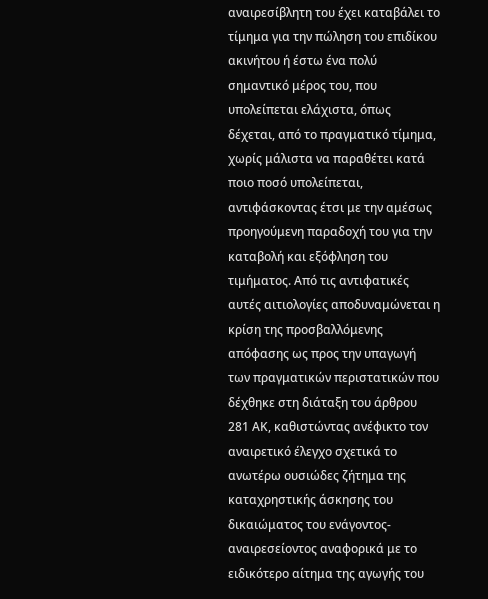αναιρεσίβλητη του έχει καταβάλει το τίμημα για την πώληση του επιδίκου ακινήτου ή έστω ένα πολύ σημαντικό μέρος του, που υπολείπεται ελάχιστα, όπως δέχεται, από το πραγματικό τίμημα, χωρίς μάλιστα να παραθέτει κατά ποιο ποσό υπολείπεται, αντιφάσκοντας έτσι με την αμέσως προηγούμενη παραδοχή του για την καταβολή και εξόφληση του τιμήματος. Από τις αντιφατικές αυτές αιτιολογίες αποδυναμώνεται η κρίση της προσβαλλόμενης απόφασης ως προς την υπαγωγή των πραγματικών περιστατικών που δέχθηκε στη διάταξη του άρθρου 281 ΑΚ, καθιστώντας ανέφικτο τον αναιρετικό έλεγχο σχετικά το ανωτέρω ουσιώδες ζήτημα της καταχρηστικής άσκησης του δικαιώματος του ενάγοντος-αναιρεσείοντος αναφορικά με το ειδικότερο αίτημα της αγωγής του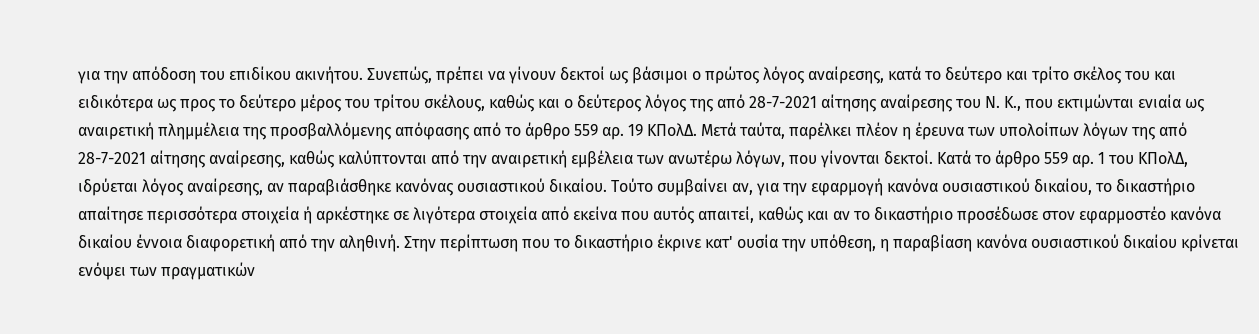για την απόδοση του επιδίκου ακινήτου. Συνεπώς, πρέπει να γίνουν δεκτοί ως βάσιμοι ο πρώτος λόγος αναίρεσης, κατά το δεύτερο και τρίτο σκέλος του και ειδικότερα ως προς το δεύτερο μέρος του τρίτου σκέλους, καθώς και ο δεύτερος λόγος της από 28-7-2021 αίτησης αναίρεσης του Ν. Κ., που εκτιμώνται ενιαία ως αναιρετική πλημμέλεια της προσβαλλόμενης απόφασης από το άρθρο 559 αρ. 19 ΚΠολΔ. Μετά ταύτα, παρέλκει πλέον η έρευνα των υπολοίπων λόγων της από 28-7-2021 αίτησης αναίρεσης, καθώς καλύπτονται από την αναιρετική εμβέλεια των ανωτέρω λόγων, που γίνονται δεκτοί. Κατά το άρθρο 559 αρ. 1 του ΚΠολΔ, ιδρύεται λόγος αναίρεσης, αν παραβιάσθηκε κανόνας ουσιαστικού δικαίου. Τούτο συμβαίνει αν, για την εφαρμογή κανόνα ουσιαστικού δικαίου, το δικαστήριο απαίτησε περισσότερα στοιχεία ή αρκέστηκε σε λιγότερα στοιχεία από εκείνα που αυτός απαιτεί, καθώς και αν το δικαστήριο προσέδωσε στον εφαρμοστέο κανόνα δικαίου έννοια διαφορετική από την αληθινή. Στην περίπτωση που το δικαστήριο έκρινε κατ' ουσία την υπόθεση, η παραβίαση κανόνα ουσιαστικού δικαίου κρίνεται ενόψει των πραγματικών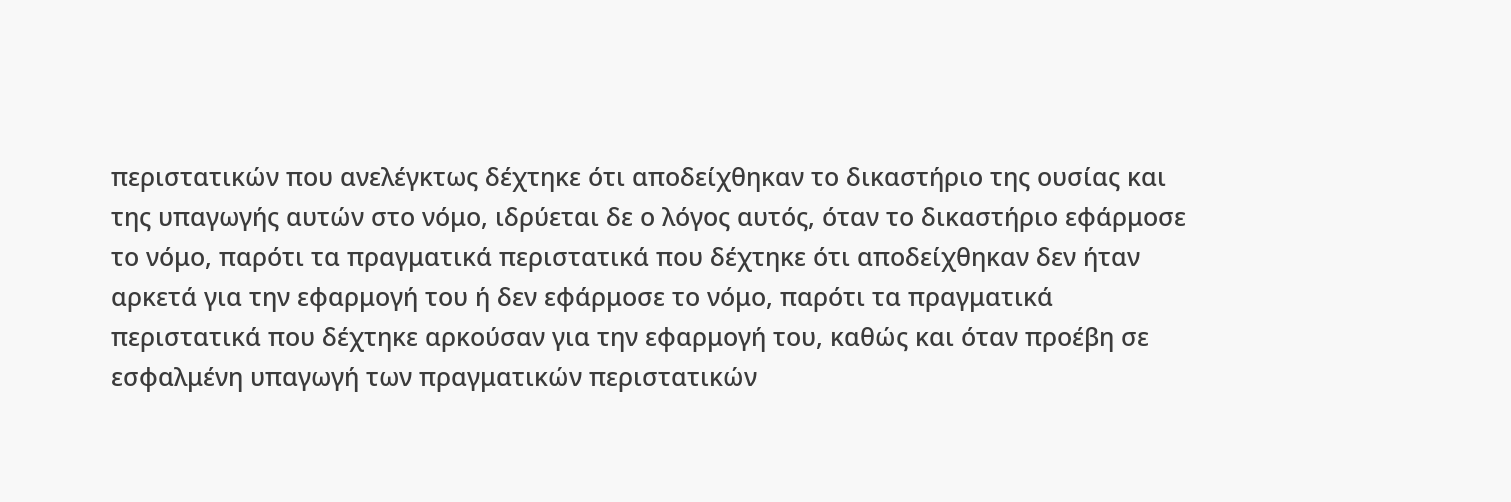περιστατικών που ανελέγκτως δέχτηκε ότι αποδείχθηκαν το δικαστήριο της ουσίας και της υπαγωγής αυτών στο νόμο, ιδρύεται δε ο λόγος αυτός, όταν το δικαστήριο εφάρμοσε το νόμο, παρότι τα πραγματικά περιστατικά που δέχτηκε ότι αποδείχθηκαν δεν ήταν αρκετά για την εφαρμογή του ή δεν εφάρμοσε το νόμο, παρότι τα πραγματικά περιστατικά που δέχτηκε αρκούσαν για την εφαρμογή του, καθώς και όταν προέβη σε εσφαλμένη υπαγωγή των πραγματικών περιστατικών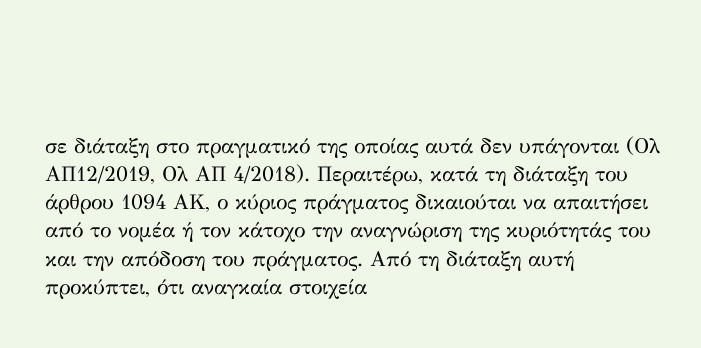σε διάταξη στο πραγματικό της οποίας αυτά δεν υπάγονται (Ολ ΑΠ12/2019, Ολ ΑΠ 4/2018). Περαιτέρω, κατά τη διάταξη του άρθρου 1094 ΑΚ, ο κύριος πράγματος δικαιούται να απαιτήσει από το νομέα ή τον κάτοχο την αναγνώριση της κυριότητάς του και την απόδοση του πράγματος. Από τη διάταξη αυτή προκύπτει, ότι αναγκαία στοιχεία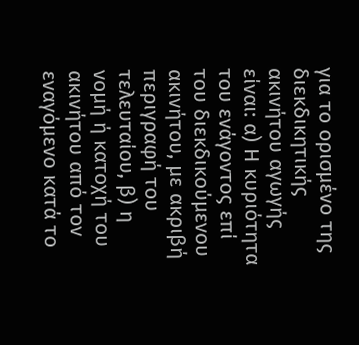για το ορισμένο της διεκδικητικής ακινήτου αγωγής είναι: α) Η κυριότητα του ενάγοντος επί του διεκδικούμενου ακινήτου, με ακριβή περιγραφή του τελευταίου, β) η νομή ή κατοχή του ακινήτου από τον εναγόμενο κατά το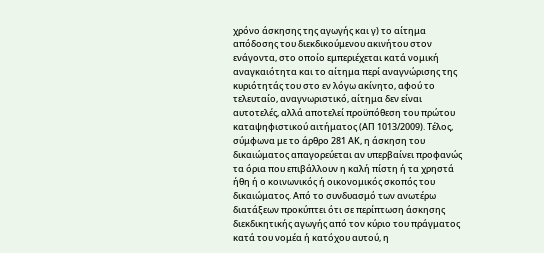χρόνο άσκησης της αγωγής και γ) το αίτημα απόδοσης του διεκδικούμενου ακινήτου στον ενάγοντα, στο οποίο εμπεριέχεται κατά νομική αναγκαιότητα και το αίτημα περί αναγνώρισης της κυριότητάς του στο εν λόγω ακίνητο, αφού το τελευταίο, αναγνωριστικό, αίτημα δεν είναι αυτοτελές, αλλά αποτελεί προϋπόθεση του πρώτου καταψηφιστικού αιτήματος (ΑΠ 1013/2009). Τέλος, σύμφωνα με το άρθρο 281 ΑΚ, η άσκηση του δικαιώματος απαγορεύεται αν υπερβαίνει προφανώς τα όρια που επιβάλλουν η καλή πίστη ή τα χρηστά ήθη ή ο κοινωνικός ή οικονομικός σκοπός του δικαιώματος. Από το συνδυασμό των ανωτέρω διατάξεων προκύπτει ότι σε περίπτωση άσκησης διεκδικητικής αγωγής από τον κύριο του πράγματος κατά του νομέα ή κατόχου αυτού, η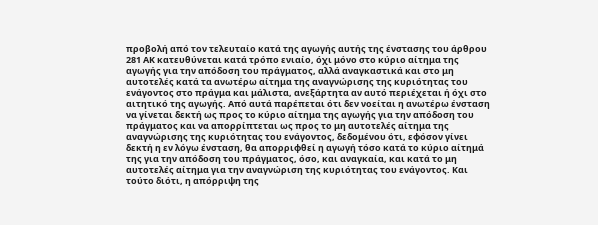προβολή από τον τελευταίο κατά της αγωγής αυτής της ένστασης του άρθρου 281 ΑΚ κατευθύνεται κατά τρόπο ενιαίο, όχι μόνο στο κύριο αίτημα της αγωγής για την απόδοση του πράγματος, αλλά αναγκαστικά και στο μη αυτοτελές κατά τα ανωτέρω αίτημα της αναγνώρισης της κυριότητας του ενάγοντος στο πράγμα και μάλιστα, ανεξάρτητα αν αυτό περιέχεται ή όχι στο αιτητικό της αγωγής. Από αυτά παρέπεται ότι δεν νοείται η ανωτέρω ένσταση να γίνεται δεκτή ως προς το κύριο αίτημα της αγωγής για την απόδοση του πράγματος και να απορρίπτεται ως προς το μη αυτοτελές αίτημα της αναγνώρισης της κυριότητας του ενάγοντος, δεδομένου ότι, εφόσον γίνει δεκτή η εν λόγω ένσταση, θα απορριφθεί η αγωγή τόσο κατά το κύριο αίτημά της για την απόδοση του πράγματος, όσο, και αναγκαία, και κατά το μη αυτοτελές αίτημα για την αναγνώριση της κυριότητας του ενάγοντος. Και τούτο διότι, η απόρριψη της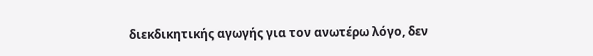διεκδικητικής αγωγής για τον ανωτέρω λόγο, δεν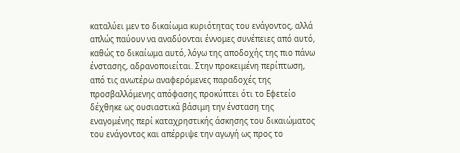καταλύει μεν το δικαίωμα κυριότητας του ενάγοντος, αλλά απλώς παύουν να αναδύονται έννομες συνέπειες από αυτό, καθώς το δικαίωμα αυτό, λόγω της αποδοχής της πιο πάνω ένστασης, αδρανοποιείται. Στην προκειμένη περίπτωση, από τις ανωτέρω αναφερόμενες παραδοχές της προσβαλλόμενης απόφασης προκύπτει ότι το Εφετείο δέχθηκε ως ουσιαστικά βάσιμη την ένσταση της εναγομένης περί καταχρηστικής άσκησης του δικαιώματος του ενάγοντος και απέρριψε την αγωγή ως προς το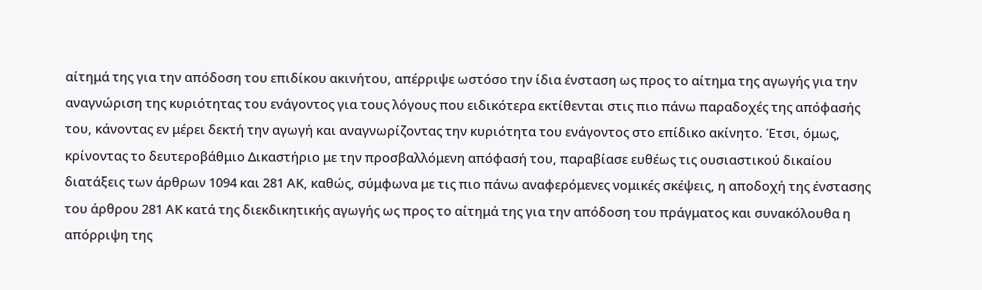αίτημά της για την απόδοση του επιδίκου ακινήτου, απέρριψε ωστόσο την ίδια ένσταση ως προς το αίτημα της αγωγής για την αναγνώριση της κυριότητας του ενάγοντος για τους λόγους που ειδικότερα εκτίθενται στις πιο πάνω παραδοχές της απόφασής του, κάνοντας εν μέρει δεκτή την αγωγή και αναγνωρίζοντας την κυριότητα του ενάγοντος στο επίδικο ακίνητο. Έτσι, όμως, κρίνοντας το δευτεροβάθμιο Δικαστήριο με την προσβαλλόμενη απόφασή του, παραβίασε ευθέως τις ουσιαστικού δικαίου διατάξεις των άρθρων 1094 και 281 ΑΚ, καθώς, σύμφωνα με τις πιο πάνω αναφερόμενες νομικές σκέψεις, η αποδοχή της ένστασης του άρθρου 281 ΑΚ κατά της διεκδικητικής αγωγής ως προς το αίτημά της για την απόδοση του πράγματος και συνακόλουθα η απόρριψη της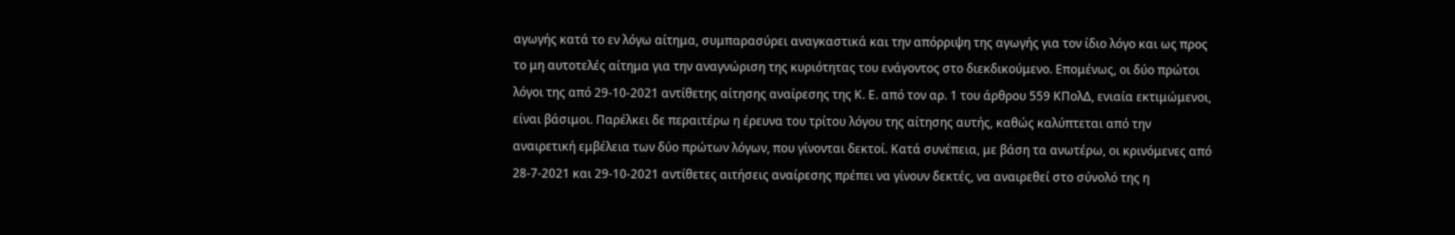αγωγής κατά το εν λόγω αίτημα, συμπαρασύρει αναγκαστικά και την απόρριψη της αγωγής για τον ίδιο λόγο και ως προς το μη αυτοτελές αίτημα για την αναγνώριση της κυριότητας του ενάγοντος στο διεκδικούμενο. Επομένως, οι δύο πρώτοι λόγοι της από 29-10-2021 αντίθετης αίτησης αναίρεσης της Κ. Ε. από τον αρ. 1 του άρθρου 559 ΚΠολΔ, ενιαία εκτιμώμενοι, είναι βάσιμοι. Παρέλκει δε περαιτέρω η έρευνα του τρίτου λόγου της αίτησης αυτής, καθώς καλύπτεται από την αναιρετική εμβέλεια των δύο πρώτων λόγων, που γίνονται δεκτοί. Κατά συνέπεια, με βάση τα ανωτέρω, οι κρινόμενες από 28-7-2021 και 29-10-2021 αντίθετες αιτήσεις αναίρεσης πρέπει να γίνουν δεκτές, να αναιρεθεί στο σύνολό της η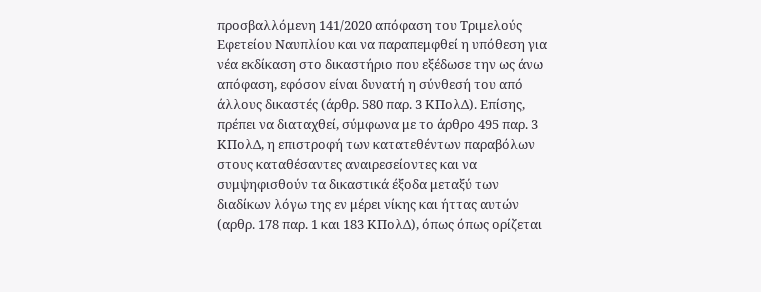προσβαλλόμενη 141/2020 απόφαση του Τριμελούς Εφετείου Ναυπλίου και να παραπεμφθεί η υπόθεση για νέα εκδίκαση στο δικαστήριο που εξέδωσε την ως άνω απόφαση, εφόσον είναι δυνατή η σύνθεσή του από άλλους δικαστές (άρθρ. 580 παρ. 3 ΚΠολΔ). Επίσης, πρέπει να διαταχθεί, σύμφωνα με το άρθρο 495 παρ. 3 ΚΠολΔ, η επιστροφή των κατατεθέντων παραβόλων στους καταθέσαντες αναιρεσείοντες και να συμψηφισθούν τα δικαστικά έξοδα μεταξύ των διαδίκων λόγω της εν μέρει νίκης και ήττας αυτών (αρθρ. 178 παρ. 1 και 183 ΚΠολΔ), όπως όπως ορίζεται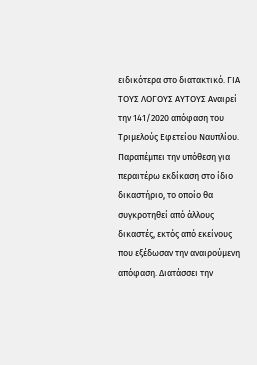ειδικότερα στο διατακτικό. ΓΙΑ ΤΟΥΣ ΛΟΓΟΥΣ ΑΥΤΟΥΣ Αναιρεί την 141/2020 απόφαση του Τριμελούς Εφετείου Ναυπλίου. Παραπέμπει την υπόθεση για περαιτέρω εκδίκαση στο ίδιο δικαστήριο, το οποίο θα συγκροτηθεί από άλλους δικαστές, εκτός από εκείνους που εξέδωσαν την αναιρούμενη απόφαση. Διατάσσει την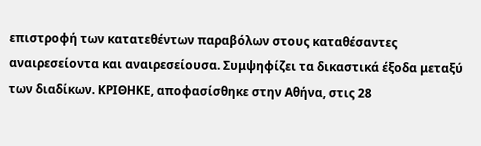επιστροφή των κατατεθέντων παραβόλων στους καταθέσαντες αναιρεσείοντα και αναιρεσείουσα. Συμψηφίζει τα δικαστικά έξοδα μεταξύ των διαδίκων. ΚΡΙΘΗΚΕ, αποφασίσθηκε στην Αθήνα, στις 28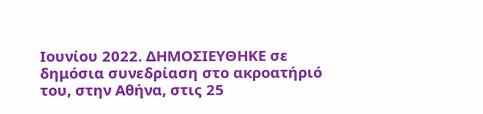Ιουνίου 2022. ΔΗΜΟΣΙΕΥΘΗΚΕ σε δημόσια συνεδρίαση στο ακροατήριό του, στην Αθήνα, στις 25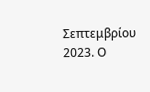Σεπτεμβρίου 2023. Ο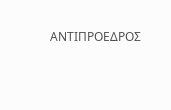ΑΝΤΙΠΡΟΕΔΡΟΣ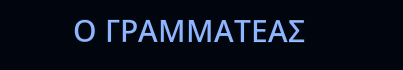Ο ΓΡΑΜΜΑΤΕΑΣ